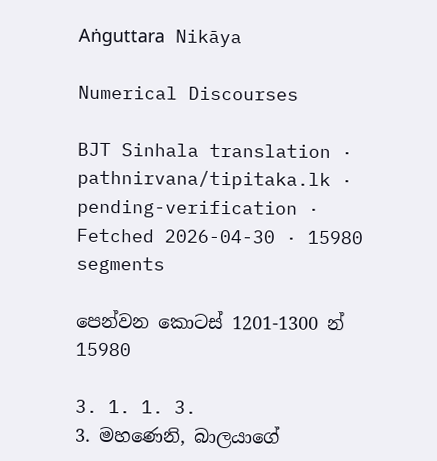Aṅguttara Nikāya

Numerical Discourses

BJT Sinhala translation · pathnirvana/tipitaka.lk · pending-verification · Fetched 2026-04-30 · 15980 segments

පෙන්වන කොටස් 1201-1300 න් 15980

3. 1. 1. 3.
3. මහණෙනි, බාලයාගේ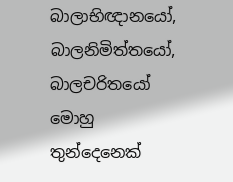බාලාභිඥානයෝ, බාලනිමිත්තයෝ, බාලචරිතයෝ මොහු තුන්දෙනෙක්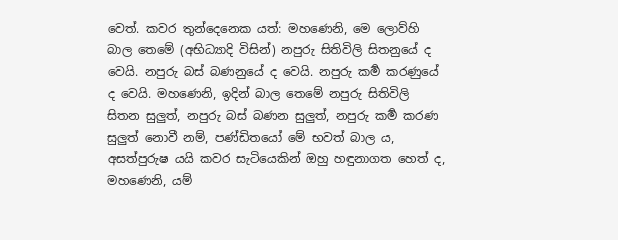වෙත්. කවර තුන්දෙනෙක යත්: මහණෙනි, මෙ ලොව්හි බාල තෙමේ (අභිධ්‍යාදි විසින්) නපුරු සිතිවිලි සිතනුයේ ද වෙයි. නපුරු බස් බණනුයේ ද වෙයි. නපුරු කර්‍ම කරණුයේ ද වෙයි. මහණෙනි, ඉදින් බාල තෙමේ නපුරු සිතිවිලි සිතන සුලුත්, නපුරු බස් බණන සුලුත්, නපුරු කර්‍ම කරණ සුලුත් නොවී නම්, පණ්ඩිතයෝ මේ භවත් බාල ය, අසත්පුරුෂ යයි කවර සැටියෙකින් ඔහු හඳුනාගත හෙත් ද, මහණෙනි, යම්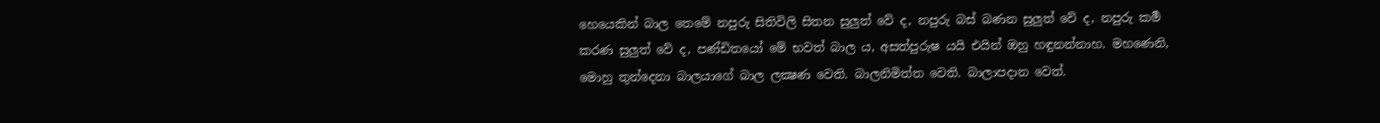හෙයෙකින් බාල තෙමේ නපුරු සිතිවිලි සිතන සුලුත් වේ ද, නපුරු බස් බණන සුලුත් වේ ද, නපුරු කර්‍ම කරණ සුලුත් වේ ද, පණ්ඩිතයෝ මේ භවත් බාල ය, අසත්පුරුෂ යයි එයින් ඔහු හඳුනන්නාහ. මහණෙනි, මොහු තුන්දෙනා බාලයාගේ බාල ලක්‍ෂණ වෙති. බාලනිමිත්ත වෙති. බාලාපදාන වෙත්.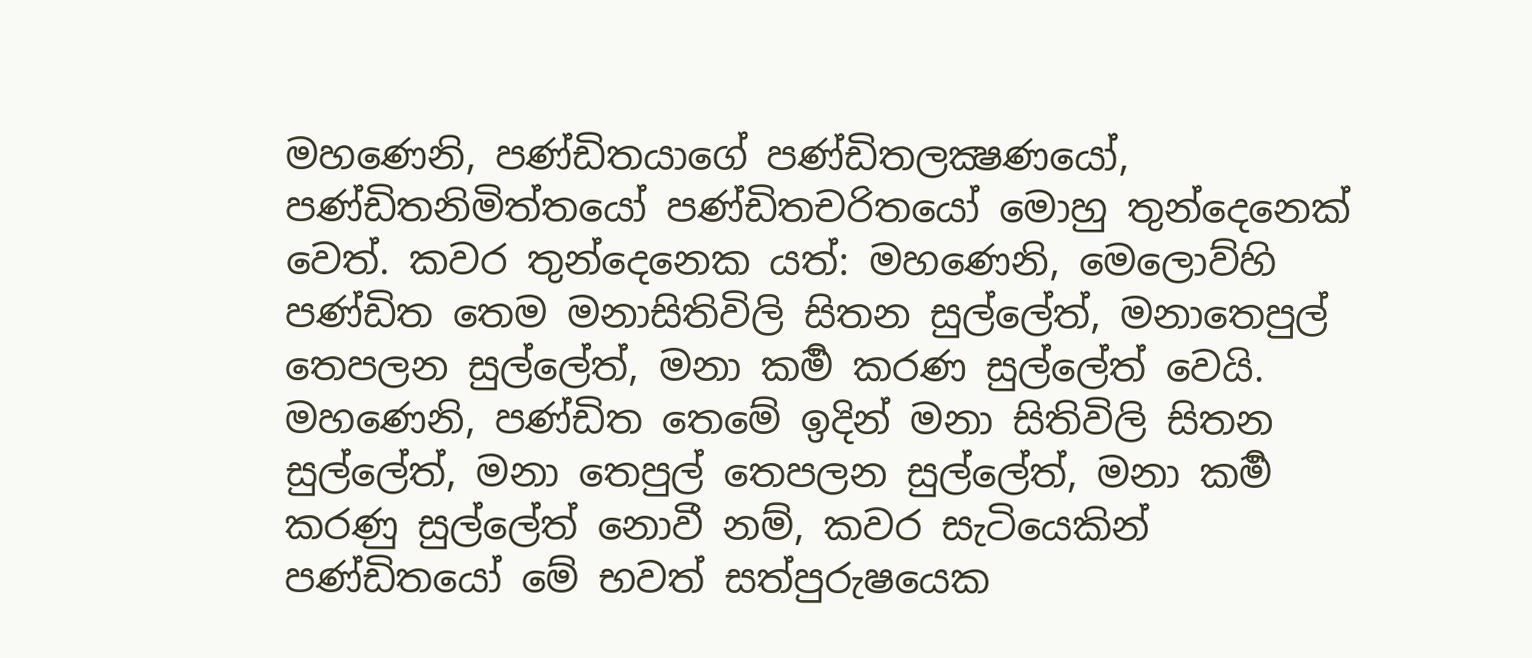මහණෙනි, පණ්ඩිතයාගේ පණ්ඩිතලක්‍ෂණයෝ, පණ්ඩිතනිමිත්තයෝ පණ්ඩිතචරිතයෝ මොහු තුන්දෙනෙක් වෙත්. කවර තුන්දෙනෙක යත්: මහණෙනි, මෙලොව්හි පණ්ඩිත තෙම මනාසිතිවිලි සිතන සුල්ලේත්, මනාතෙපුල් තෙපලන සුල්ලේත්, මනා කර්‍ම කරණ සුල්ලේත් වෙයි. මහණෙනි, පණ්ඩිත තෙමේ ඉදින් මනා සිතිවිලි සිතන සුල්ලේත්, මනා තෙපුල් තෙපලන සුල්ලේත්, මනා කර්‍ම කරණු සුල්ලේත් නොවී නම්, කවර සැටියෙකින් පණ්ඩිතයෝ මේ භවත් සත්පුරුෂයෙක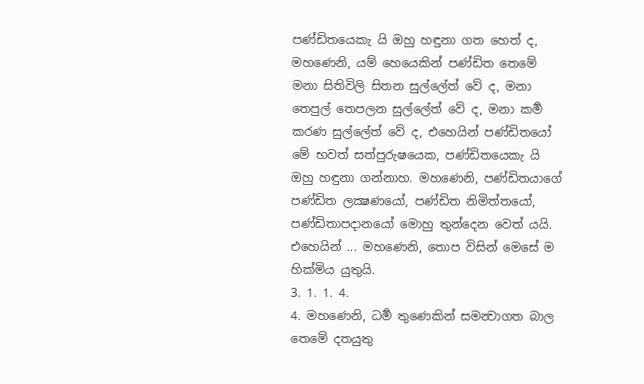පණ්ඩිතයෙකැ යි ඔහු හඳුනා ගත හෙත් ද, මහණෙනි, යම් හෙයෙකින් පණ්ඩිත තෙමේ මනා සිතිවිලි සිතන සුල්ලේත් වේ ද, මනා තෙපුල් තෙපලන සුල්ලේත් වේ ද, මනා කර්‍ම කරණ සුල්ලේත් වේ ද, එහෙයින් පණ්ඩිතයෝ මේ භවත් සත්පුරුෂයෙක, පණ්ඩිතයෙකැ යි ඔහු හඳුනා ගන්නාහ. මහණෙනි, පණ්ඩිතයාගේ පණ්ඩිත ලක්‍ෂණයෝ, පණ්ඩිත නිමිත්තයෝ, පණ්ඩිතාපදානයෝ මොහු තුන්දෙන වෙත් යයි. එහෙයින් ... මහණෙනි, තොප විසින් මෙසේ ම හික්මිය යුතුයි.
3. 1. 1. 4.
4. මහණෙනි, ධර්‍ම තුණෙකින් සමන්‍වාගත බාල තෙමේ දතයුතු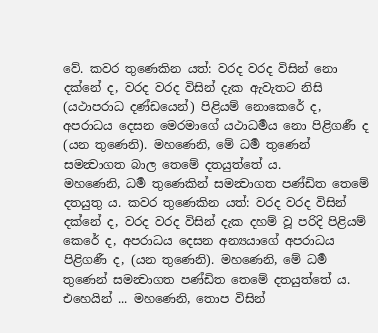වේ. කවර තුණෙකින යත්: වරද වරද විසින් නො දක්නේ ද, වරද වරද විසින් දැක ඇවැතට නිසි (යථාපරාධ දණ්ඩයෙන්) පිළියම් නොකෙරේ ද, අපරාධය දෙසන මෙරමාගේ යථාධර්‍මය නො පිළිගණී ද (යන තුණෙනි). මහණෙනි, මේ ධර්‍ම තුණෙන් සමන්‍වාගත බාල තෙමේ දතයුත්තේ ය.
මහණෙනි, ධර්‍ම තුණෙකින් සමන්‍වාගත පණ්ඩිත තෙමේ දතයුතු ය. කවර තුණෙකින යත්: වරද වරද විසින් දක්නේ ද, වරද වරද විසින් දැක දහම් වූ පරිදි පිළියම් කෙරේ ද, අපරාධය දෙසන අන්‍යයාගේ අපරාධය පිළිගණී ද, (යන තුණෙනි). මහණෙනි, මේ ධර්‍ම තුණෙන් සමන්‍වාගත පණ්ඩිත තෙමේ දතයුත්තේ ය. එහෙයින් ... මහණෙනි, තොප විසින්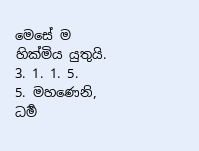මෙසේ ම හික්මිය යුතුයි.
3. 1. 1. 5.
5. මහණෙනි, ධර්‍ම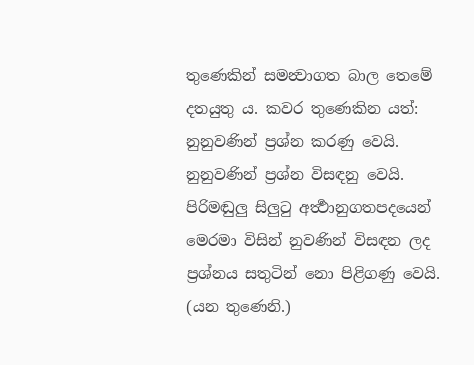තුණෙකින් සමන්‍වාගත බාල තෙමේ දතයුතු ය. කවර තුණෙකින යත්: නුනුවණින් ප්‍රශ්න කරණු වෙයි. නුනුවණින් ප්‍රශ්න විසඳනු වෙයි. පිරිමඬුලු සිලුටු අර්‍ත්‍ථානුගතපදයෙන් මෙරමා විසින් නුවණින් විසඳන ලද ප්‍රශ්නය සතුටින් නො පිළිගණු වෙයි. (යන තුණෙනි.)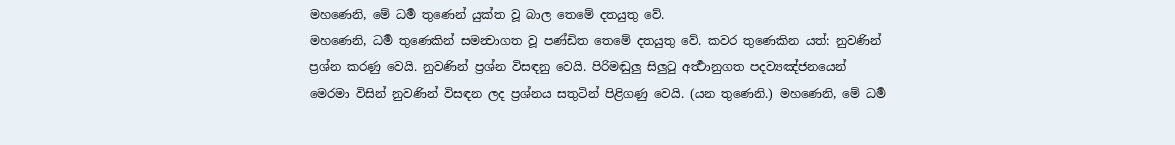මහණෙනි, මේ ධර්‍ම තුණෙන් යුක්ත වූ බාල තෙමේ දතයුතු වේ.
මහණෙනි, ධර්‍ම තුණෙකින් සමන්‍වාගත වූ පණ්ඩිත තෙමේ දතයුතු වේ. කවර තුණෙකින යත්: නුවණින් ප්‍රශ්න කරණු වෙයි. නුවණින් ප්‍රශ්න විසඳනු වෙයි. පිරිමඬුලු සිලුටු අර්‍ත්‍ථානුගත පදව්‍යඤ්ජනයෙන් මෙරමා විසින් නුවණින් විසඳන ලද ප්‍රශ්නය සතුටින් පිළිගණු වෙයි. (යන තුණෙනි.) මහණෙනි, මේ ධර්‍ම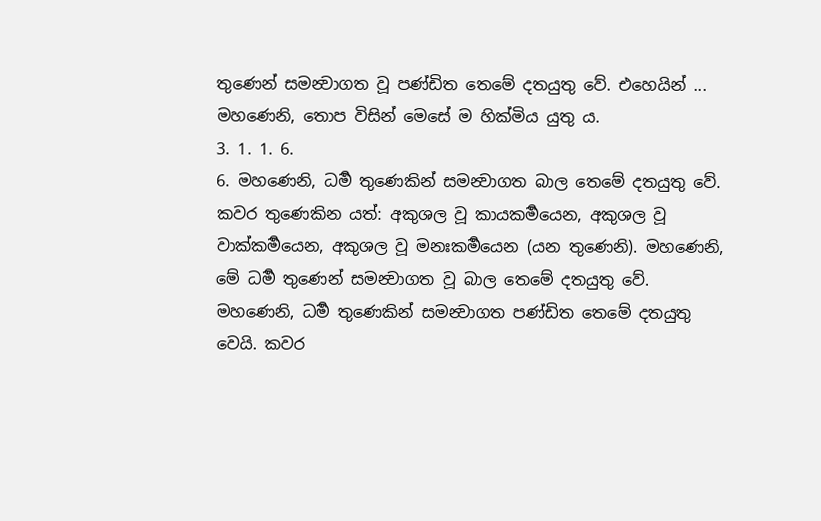තුණෙන් සමන්‍වාගත වූ පණ්ඩිත තෙමේ දතයුතු වේ. එහෙයින් ... මහණෙනි, තොප විසින් මෙසේ ම හික්මිය යුතු ය.
3. 1. 1. 6.
6. මහණෙනි, ධර්‍ම තුණෙකින් සමන්‍වාගත බාල තෙමේ දතයුතු වේ. කවර තුණෙකින යත්: අකුශල වූ කායකර්‍මයෙන, අකුශල වූ වාක්කර්‍මයෙන, අකුශල වූ මනඃකර්‍මයෙන (යන තුණෙනි). මහණෙනි, මේ ධර්‍ම තුණෙන් සමන්‍වාගත වූ බාල තෙමේ දතයුතු වේ.
මහණෙනි, ධර්‍ම තුණෙකින් සමන්‍වාගත පණ්ඩිත තෙමේ දතයුතු වෙයි. කවර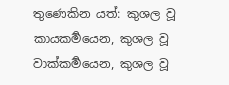තුණෙකින යත්: කුශල වූ කායකර්‍මයෙන, කුශල වූ වාක්කර්‍මයෙන, කුශල වූ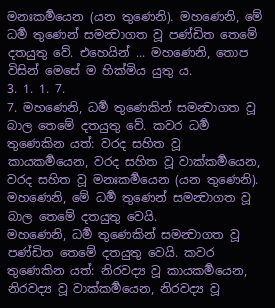මනඃකර්‍මයෙන (යන තුණෙනි). මහණෙනි, මේ ධර්‍ම තුණෙන් සමන්‍වාගත වූ පණ්ඩිත තෙමේ දතයුතු වේ. එහෙයින් ... මහණෙනි, තොප විසින් මෙසේ ම හික්මිය යුතු ය.
3. 1. 1. 7.
7. මහණෙනි, ධර්‍ම තුණෙකින් සමන්‍වාගත වූ බාල තෙමේ දතයුතු වේ. කවර ධර්‍ම තුණෙකින යත්: වරද සහිත වූ කායකර්‍මයෙන, වරද සහිත වූ වාක්කර්‍මයෙන, වරද සහිත වූ මනඃකර්‍මයෙන (යන තුණෙනි). මහණෙනි, මේ ධර්‍ම තුණෙන් සමන්‍වාගත වූ බාල තෙමේ දතයුතු වෙයි.
මහණෙනි, ධර්‍ම තුණෙකින් සමන්‍වාගත වූ පණ්ඩිත තෙමේ දතයුතු වෙයි. කවර තුණෙකින යත්: නිරවද්‍ය වූ කායකර්‍මයෙන, නිරවද්‍ය වූ වාක්කර්‍මයෙන, නිරවද්‍ය වූ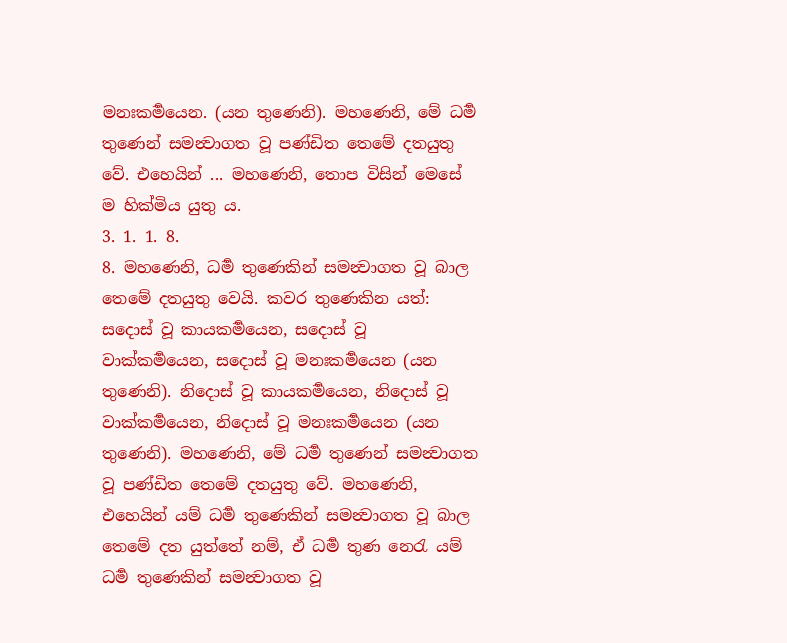මනඃකර්‍මයෙන. (යන තුණෙනි). මහණෙනි, මේ ධර්‍ම තුණෙන් සමන්‍වාගත වූ පණ්ඩිත තෙමේ දතයුතු වේ. එහෙයින් ... මහණෙනි, තොප විසින් මෙසේ ම හික්මිය යුතු ය.
3. 1. 1. 8.
8. මහණෙනි, ධර්‍ම තුණෙකින් සමන්‍වාගත වූ බාල තෙමේ දතයුතු වෙයි. කවර තුණෙකින යත්: සදොස් වූ කායකර්‍මයෙන, සදොස් වූ වාක්කර්‍මයෙන, සදොස් වූ මනඃකර්‍මයෙන (යන තුණෙනි). නිදොස් වූ කායකර්‍මයෙන, නිදොස් වූ වාක්කර්‍මයෙන, නිදොස් වූ මනඃකර්‍මයෙන (යන තුණෙනි). මහණෙනි, මේ ධර්‍ම තුණෙන් සමන්‍වාගත වූ පණ්ඩිත තෙමේ දතයුතු වේ. මහණෙනි, එහෙයින් යම් ධර්‍ම තුණෙකින් සමන්‍වාගත වූ බාල තෙමේ දත යුත්තේ නම්, ඒ ධර්‍ම තුණ නෙරැ යම් ධර්‍ම තුණෙකින් සමන්‍වාගත වූ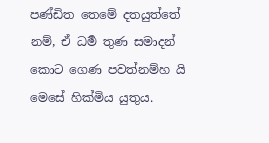පණ්ඩිත තෙමේ දතයුත්තේ නම්, ඒ ධර්‍ම තුණ සමාදන් කොට ගෙණ පවත්නම්හ යි මෙසේ හික්මිය යුතුය.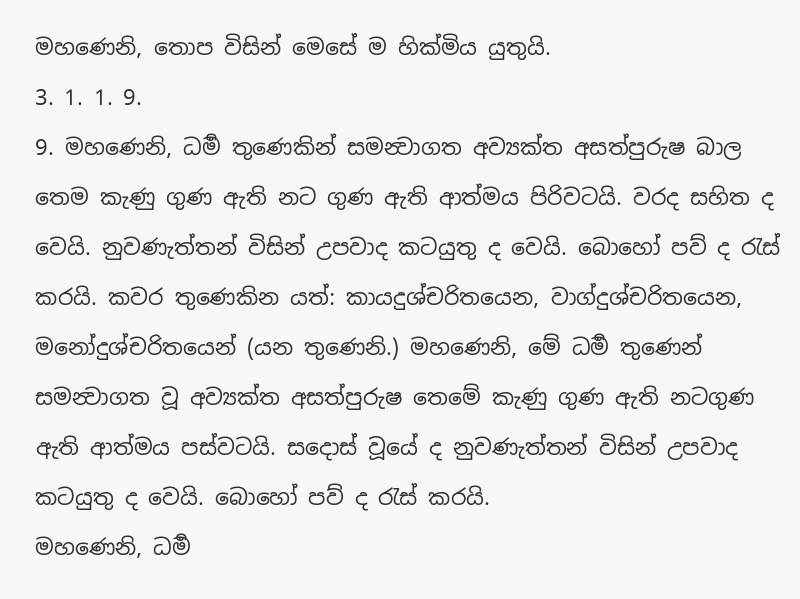මහණෙනි, තොප විසින් මෙසේ ම හික්මිය යුතුයි.
3. 1. 1. 9.
9. මහණෙනි, ධර්‍ම තුණෙකින් සමන්‍වාගත අව්‍යක්ත අසත්පුරුෂ බාල තෙම කැණු ගුණ ඇති නට ගුණ ඇති ආත්මය පිරිවටයි. වරද සහිත ද වෙයි. නුවණැත්තන් විසින් උපවාද කටයුතු ද වෙයි. බොහෝ පව් ද රැස් කරයි. කවර තුණෙකින යත්: කායදුශ්චරිතයෙන, වාග්දුශ්චරිතයෙන, මනෝදුශ්චරිතයෙන් (යන තුණෙනි.) මහණෙනි, මේ ධර්‍ම තුණෙන් සමන්‍වාගත වූ අව්‍යක්ත අසත්පුරුෂ තෙමේ කැණු ගුණ ඇති නටගුණ ඇති ආත්මය පස්වටයි. සදොස් වූයේ ද නුවණැත්තන් විසින් උපවාද කටයුතු ද වෙයි. බොහෝ පව් ද රැස් කරයි.
මහණෙනි, ධර්‍ම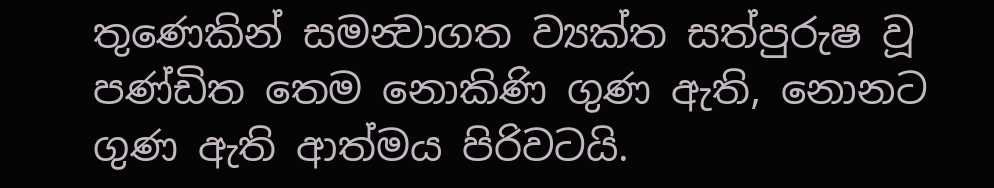තුණෙකින් සමන්‍වාගත ව්‍යක්ත සත්පුරුෂ වූ පණ්ඩිත තෙම නොකිණි ගුණ ඇති, නොනට ගුණ ඇති ආත්මය පිරිවටයි.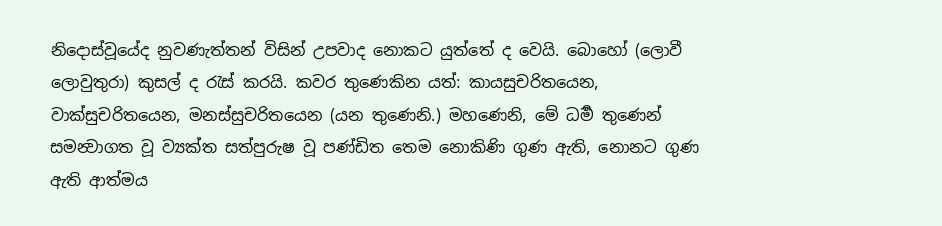නිදොස්වූයේද නුවණැත්තන් විසින් උපවාද නොකට යුත්තේ ද වෙයි. බොහෝ (ලොවී ලොවුතුරා) කුසල් ද රැස් කරයි. කවර තුණෙකින යත්: කායසුචරිතයෙන, වාක්සුචරිතයෙන, මනස්සුචරිතයෙන (යන තුණෙනි.) මහණෙනි, මේ ධර්‍ම තුණෙන් සමන්‍වාගත වූ ව්‍යක්ත සත්පුරුෂ වූ පණ්ඩිත තෙම නොකිණි ගුණ ඇති, නොනට ගුණ ඇති ආත්මය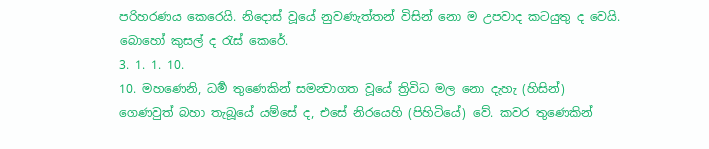පරිහරණය කෙරෙයි. නිදොස් වූයේ නුවණැත්තන් විසින් නො ම උපවාද කටයුතු ද වෙයි. බොහෝ කුසල් ද රැස් කෙරේ.
3. 1. 1. 10.
10. මහණෙනි, ධර්‍ම තුණෙකින් සමන්‍වාගත වූයේ ත්‍රිවිධ මල නො දැහැ (හිසින්) ගෙණවුත් බහා තැබූයේ යම්සේ ද, එසේ නිරයෙහි (පිහිටියේ) වේ. කවර තුණෙකින්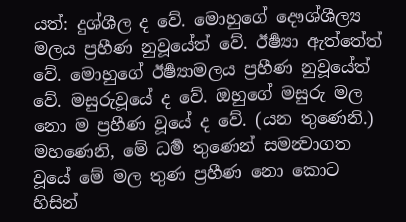යත්: දුශ්ශීල ද වේ. මොහුගේ දෞශ්ශීල්‍ය මලය ප්‍රහීණ නුවූයේත් වේ. ඊර්‍ෂ්‍යා ඇත්තේත් වේ. මොහුගේ ඊර්‍ෂ්‍යාමලය ප්‍රහීණ නුවූයේත් වේ. මසුරුවූයේ ද වේ. ඔහුගේ මසුරු මල නො ම ප්‍රහීණ වූයේ ද වේ. (යන තුණෙනි.) මහණෙනි, මේ ධර්‍ම තුණෙන් සමන්‍වාගත වූයේ මේ මල තුණ ප්‍රහීණ නො කොට හිසින්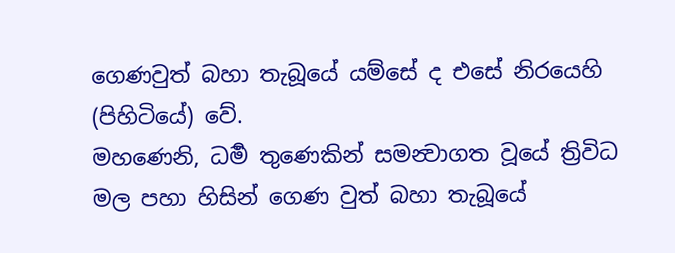ගෙණවුත් බහා තැබූයේ යම්සේ ද එසේ නිරයෙහි (පිහිටියේ) වේ.
මහණෙනි, ධර්‍ම තුණෙකින් සමන්‍වාගත වූයේ ත්‍රිවිධ මල පහා හිසින් ගෙණ වුත් බහා තැබූයේ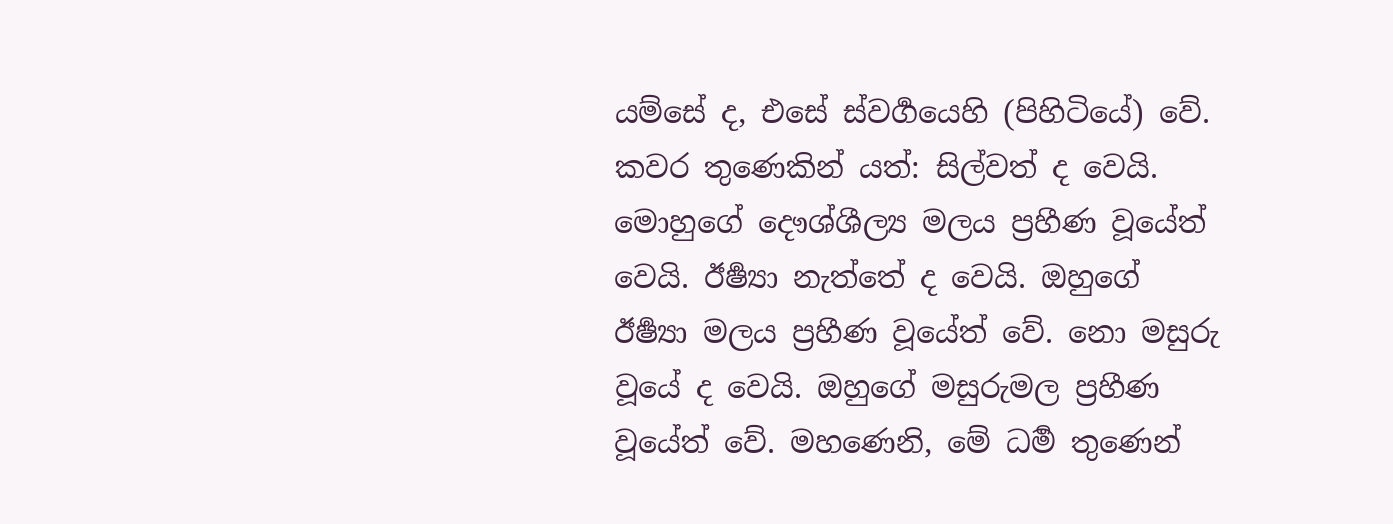යම්සේ ද, එසේ ස්වර්‍ගයෙහි (පිහිටියේ) වේ. කවර තුණෙකින් යත්: සිල්වත් ද වෙයි. මොහුගේ දෞශ්ශීල්‍ය මලය ප්‍රහීණ වූයේත් වෙයි. ඊර්‍ෂ්‍යා නැත්තේ ද වෙයි. ඔහුගේ ඊර්‍ෂ්‍යා මලය ප්‍රහීණ වූයේත් වේ. නො මසුරු වූයේ ද වෙයි. ඔහුගේ මසුරුමල ප්‍රහීණ වූයේත් වේ. මහණෙනි, මේ ධර්‍ම තුණෙන්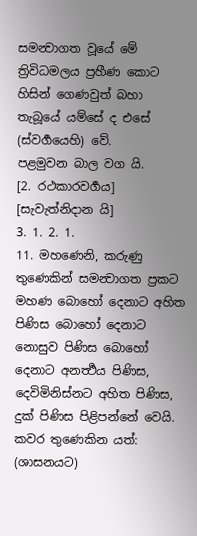සමන්‍වාගත වූයේ මේ ත්‍රිවිධමලය ප්‍රහීණ කොට හිසින් ගෙණවුත් බහා තැබූයේ යම්සේ ද එසේ (ස්වර්‍ගයෙහි) වේ.
පළමුවන බාල වග යි.
[2. රථකාරවර්‍ගය]
[සැවැත්නිදාන යි]
3. 1. 2. 1.
11. මහණෙනි, කරුණු තුණෙකින් සමන්‍වාගත ප්‍රකට මහණ බොහෝ දෙනාට අහිත පිණිස බොහෝ දෙනාට නොසුව පිණිස බොහෝ දෙනාට අනර්‍ත්‍ථය පිණිස, දෙවිමිනිස්නට අහිත පිණිස, දුක් පිණිස පිළිපන්නේ වෙයි. කවර තුණෙකින යත්: (ශාසනයට)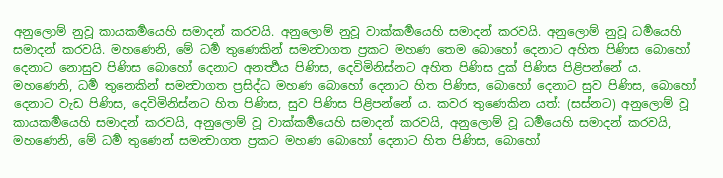අනුලොම් නුවූ කායකර්‍මයෙහි සමාදන් කරවයි. අනුලොම් නුවූ වාක්කර්‍මයෙහි සමාදන් කරවයි. අනුලොම් නුවූ ධර්‍මයෙහි සමාදන් කරවයි. මහණෙනි, මේ ධර්‍ම තුණෙකින් සමන්‍වාගත ප්‍රකට මහණ තෙම බොහෝ දෙනාට අහිත පිණිස බොහෝ දෙනාට නොසුව පිණිස බොහෝ දෙනාට අනර්‍ත්‍ථය පිණිස, දෙවිමිනිස්නට අහිත පිණිස දුක් පිණිස පිළිපන්නේ ය.
මහණෙනි, ධර්‍ම තුනෙකින් සමන්‍වාගත ප්‍රසිද්ධ මහණ බොහෝ දෙනාට හිත පිණිස, බොහෝ දෙනාට සුව පිණිස, බොහෝ දෙනාට වැඩ පිණිස, දෙවිමිනිස්නට හිත පිණිස, සුව පිණිස පිළිපන්නේ ය. කවර තුණෙකින යත්: (සස්නට) අනුලොම් වූ කායකර්‍මයෙහි සමාදන් කරවයි, අනුලොම් වූ වාක්කර්‍මයෙහි සමාදන් කරවයි, අනුලොම් වූ ධර්‍මයෙහි සමාදන් කරවයි, මහණෙනි, මේ ධර්‍ම තුණෙන් සමන්‍වාගත ප්‍රකට මහණ බොහෝ දෙනාට හිත පිණිස, බොහෝ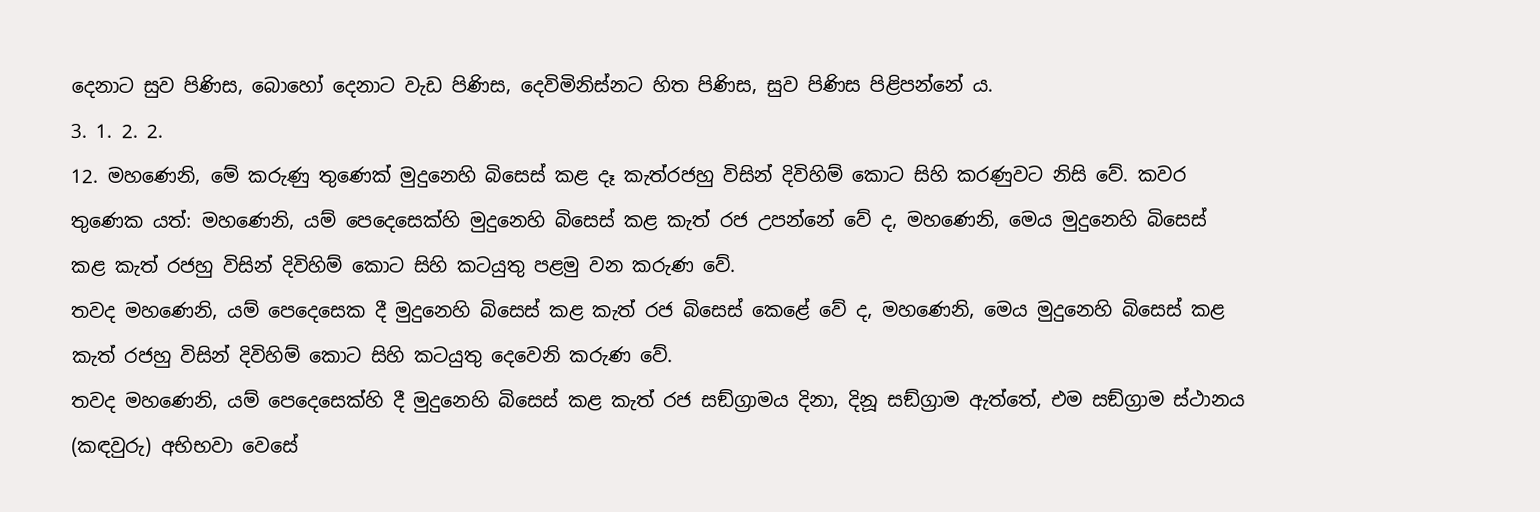දෙනාට සුව පිණිස, බොහෝ දෙනාට වැඩ පිණිස, දෙවිමිනිස්නට හිත පිණිස, සුව පිණිස පිළිපන්නේ ය.
3. 1. 2. 2.
12. මහණෙනි, මේ කරුණු තුණෙක් මුදුනෙහි බිසෙස් කළ දෑ කැත්රජහු විසින් දිවිහිම් කොට සිහි කරණුවට නිසි වේ. කවර තුණෙක යත්: මහණෙනි, යම් පෙදෙසෙක්හි මුදුනෙහි බිසෙස් කළ කැත් රජ උපන්නේ වේ ද, මහණෙනි, මෙය මුදුනෙහි බිසෙස් කළ කැත් රජහු විසින් දිවිහිම් කොට සිහි කටයුතු පළමු වන කරුණ වේ.
තවද මහණෙනි, යම් පෙදෙසෙක දී මුදුනෙහි බිසෙස් කළ කැත් රජ බිසෙස් කෙළේ වේ ද, මහණෙනි, මෙය මුදුනෙහි බිසෙස් කළ කැත් රජහු විසින් දිවිහිම් කොට සිහි කටයුතු දෙවෙනි කරුණ වේ.
තවද මහණෙනි, යම් පෙදෙසෙක්හි දී මුදුනෙහි බිසෙස් කළ කැත් රජ සඞ්ග්‍රාමය දිනා, දිනූ සඞ්ග්‍රාම ඇත්තේ, එම සඞ්ග්‍රාම ස්ථානය (කඳවුරු) අභිභවා වෙසේ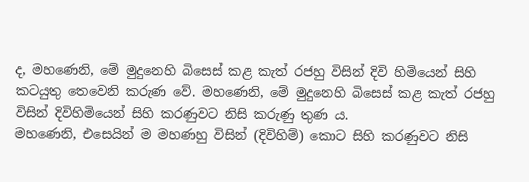ද, මහණෙනි, මේ මුදුනෙහි බිසෙස් කළ කැත් රජහු විසින් දිවි හිමියෙන් සිහි කටයුතු තෙවෙනි කරුණ වේ. මහණෙනි, මේ මුදුනෙහි බිසෙස් කළ කැත් රජහු විසින් දිවිහිමියෙන් සිහි කරණුවට නිසි කරුණු තුණ ය.
මහණෙනි, එසෙයින් ම මහණහු විසින් (දිවිහිම්) කොට සිහි කරණුවට නිසි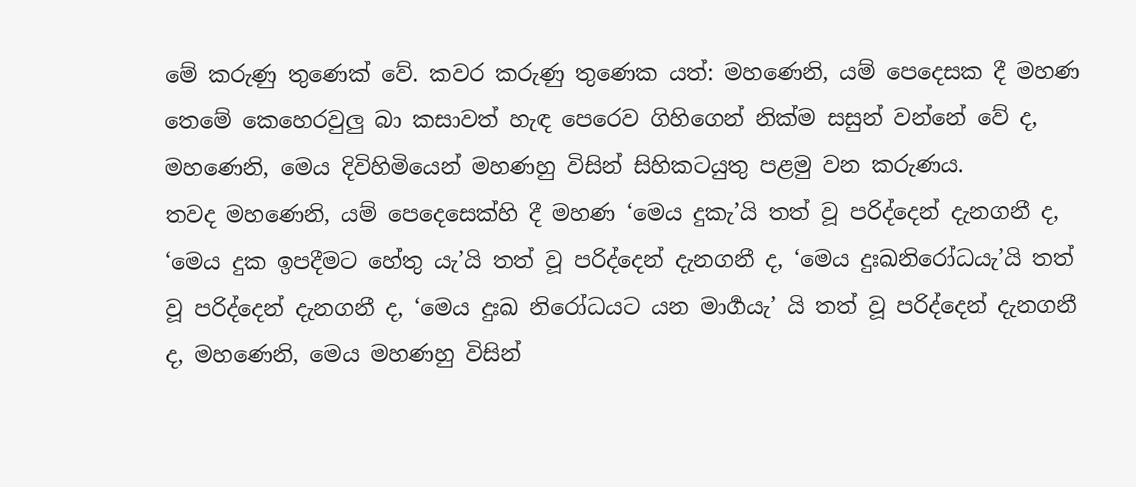මේ කරුණු තුණෙක් වේ. කවර කරුණු තුණෙක යත්: මහණෙනි, යම් පෙදෙසක දී මහණ තෙමේ කෙහෙරවුලු බා කසාවත් හැඳ පෙරෙව ගිහිගෙන් නික්ම සසුන් වන්නේ වේ ද, මහණෙනි, මෙය දිවිහිමියෙන් මහණහු විසින් සිහිකටයුතු පළමු වන කරුණය.
තවද මහණෙනි, යම් පෙදෙසෙක්හි දී මහණ ‘මෙය දුකැ’යි තත් වූ පරිද්දෙන් දැනගනී ද, ‘මෙය දුක ඉපදීමට හේතු යැ’යි තත් වූ පරිද්දෙන් දැනගනී ද, ‘මෙය දුඃඛනිරෝධයැ’යි තත් වූ පරිද්දෙන් දැනගනී ද, ‘මෙය දුඃඛ නිරෝධයට යන මාර්‍ගයැ’ යි තත් වූ පරිද්දෙන් දැනගනී ද, මහණෙනි, මෙය මහණහු විසින්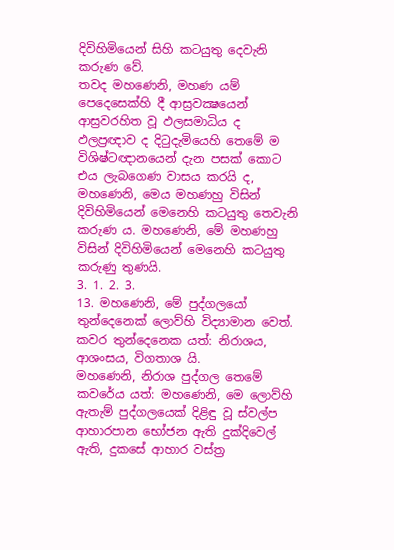දිවිහිමියෙන් සිහි කටයුතු දෙවැනි කරුණ වේ.
තවද මහණෙනි, මහණ යම් පෙදෙසෙක්හි දී ආස්‍රවක්‍ෂයෙන් ආස්‍රවරහිත වූ ඵලසමාධිය ද ඵලප්‍රඥාව ද දිටුදැමියෙහි තෙමේ ම විශිෂ්ටඥානයෙන් දැන පසක් කොට එය ලැබගෙණ වාසය කරයි ද, මහණෙනි, මෙය මහණහු විසින් දිවිහිමියෙන් මෙනෙහි කටයුතු තෙවැනි කරුණ ය. මහණෙනි, මේ මහණහු විසින් දිවිහිමියෙන් මෙනෙහි කටයුතු කරුණු තුණයි.
3. 1. 2. 3.
13. මහණෙනි, මේ පුද්ගලයෝ තුන්දෙනෙක් ලොව්හි විද්‍යාමාන වෙත්. කවර තුන්දෙනෙක යත්: නිරාශය, ආශංසය, විගතාශ යි.
මහණෙනි, නිරාශ පුද්ගල තෙමේ කවරේය යත්: මහණෙනි, මෙ ලොව්හි ඇතැම් පුද්ගලයෙක් දිළිඳු වූ ස්වල්ප ආහාරපාන භෝජන ඇති දුක්දිවෙල් ඇති, දුකසේ ආහාර වස්ත්‍ර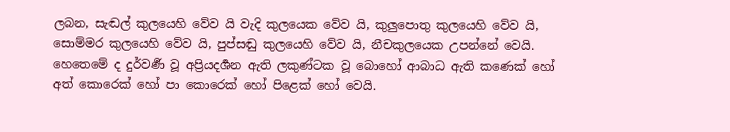ලබන, සැඬල් කුලයෙහි වේව යි වැදි කුලයෙක වේව යි, කුලුපොතු කුලයෙහි වේව යි, සොම්මර කුලයෙහි වේව යි, පුප්සඬු කුලයෙහි වේව යි, නීචකුලයෙක උපන්නේ වෙයි. හෙතෙමේ ද දුර්වර්‍ණ වූ අප්‍රියදර්‍ශන ඇති ලකුණ්ටක වූ බොහෝ ආබාධ ඇති කණෙක් හෝ අත් කොරෙක් හෝ පා කොරෙක් හෝ පිළෙක් හෝ වෙයි.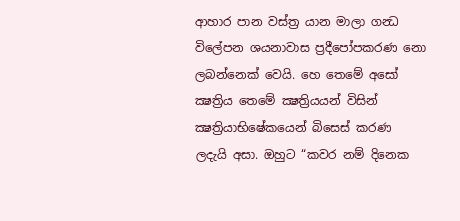ආහාර පාන වස්ත්‍ර යාන මාලා ගන්‍ධ විලේපන ශයනාවාස ප්‍රදීපෝපකරණ නො ලබන්නෙක් වෙයි. හෙ තෙමේ අසෝ ක්‍ෂත්‍රිය තෙමේ ක්‍ෂත්‍රියයන් විසින් ක්‍ෂත්‍රියාභිෂේකයෙන් බිසෙස් කරණ ලදැයි අසා. ඔහුට “කවර නම් දිනෙක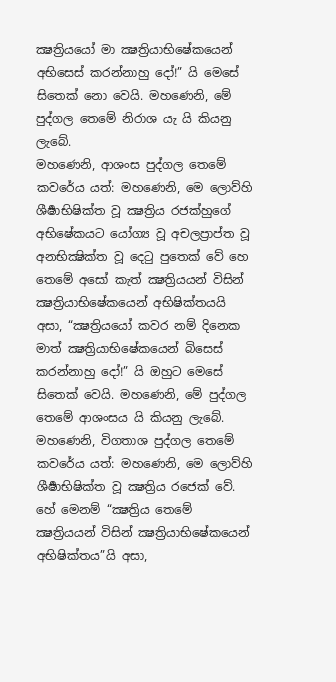ක්‍ෂත්‍රියයෝ මා ක්‍ෂත්‍රියාභිෂේකයෙන් අභිසෙස් කරන්නාහු දෝ!” යි මෙසේ සිතෙක් නො වෙයි. මහණෙනි, මේ පුද්ගල තෙමේ නිරාශ යැ යි කියනු ලැබේ.
මහණෙනි, ආශංස පුද්ගල තෙමේ කවරේය යත්: මහණෙනි, මෙ ලොව්හි ශීර්‍ෂාභිෂික්ත වූ ක්‍ෂත්‍රිය රජක්හුගේ අභිෂේකයට යෝග්‍ය වූ අචලප්‍රාප්ත වූ අනභික්‍ෂික්ත වූ දෙටු පුතෙක් වේ හෙ තෙමේ අසෝ කැත් ක්‍ෂත්‍රියයන් විසින් ක්‍ෂත්‍රියාභිෂේකයෙන් අභිෂික්තයයි අසා, “ක්‍ෂත්‍රියයෝ කවර නම් දිනෙක මාත් ක්‍ෂත්‍රියාභිෂේකයෙන් බිසෙස් කරන්නාහු දෝ!” යි ඔහුට මෙසේ සිතෙක් වෙයි. මහණෙනි, මේ පුද්ගල තෙමේ ආශංසය යි කියනු ලැබේ.
මහණෙනි, විගතාශ පුද්ගල තෙමේ කවරේය යත්: මහණෙනි, මෙ ලොව්හි ශීර්‍ෂාභිෂික්ත වූ ක්‍ෂත්‍රිය රජෙක් වේ. හේ මෙනම් “ක්‍ෂත්‍රිය තෙමේ ක්‍ෂත්‍රියයන් විසින් ක්‍ෂත්‍රියාභිෂේකයෙන් අභිෂික්තය”යි අසා,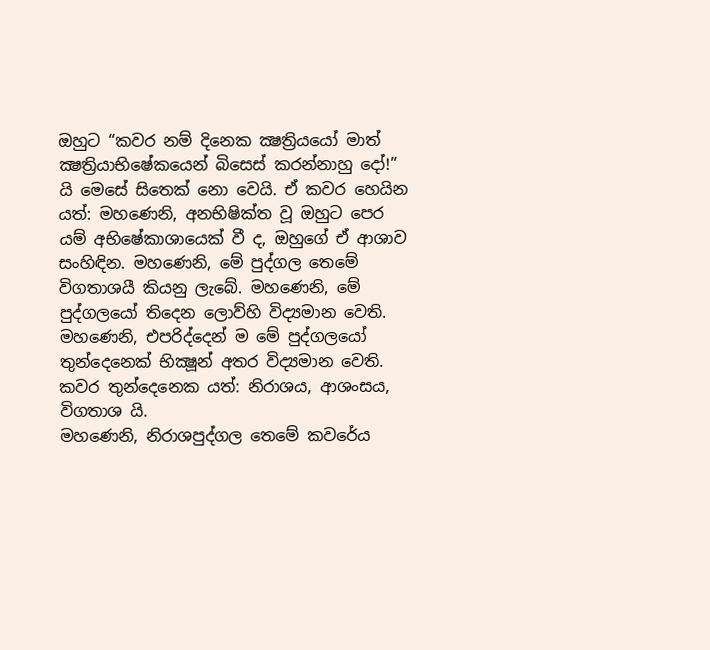ඔහුට “කවර නම් දිනෙක ක්‍ෂත්‍රියයෝ මාත් ක්‍ෂත්‍රියාභිෂේකයෙන් බිසෙස් කරන්නාහු දෝ!” යි මෙසේ සිතෙක් නො වෙයි. ඒ කවර හෙයින යත්: මහණෙනි, අනභිෂික්ත වූ ඔහුට පෙර යම් අභිෂේකාශායෙක් වී ද, ඔහුගේ ඒ ආශාව සංහිඳින. මහණෙනි, මේ පුද්ගල තෙමේ විගතාශයී කියනු ලැබේ. මහණෙනි, මේ පුද්ගලයෝ තිදෙන ලොව්හි විද්‍යමාන වෙති.
මහණෙනි, එපරිද්දෙන් ම මේ පුද්ගලයෝ තුන්දෙනෙක් භික්‍ෂූන් අතර විද්‍යමාන වෙති. කවර තුන්දෙනෙක යත්: නිරාශය, ආශංසය, විගතාශ යි.
මහණෙනි, නිරාශපුද්ගල තෙමේ කවරේය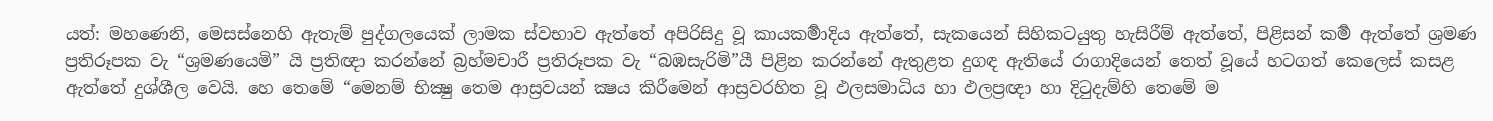යත්: මහණෙනි, මෙසස්නෙහි ඇතැම් පුද්ගලයෙක් ලාමක ස්වභාව ඇත්තේ අපිරිසිදු වූ කායකර්‍මාදිය ඇත්තේ, සැකයෙන් සිහිකටයුතු හැසිරීම් ඇත්තේ, පිළිසන් කර්‍ම ඇත්තේ ශ්‍රමණ ප්‍රතිරූපක වැ “ශ්‍රමණයෙමි” යි ප්‍රතිඥා කරන්නේ බ්‍රහ්මචාරී ප්‍රතිරූපක වැ “බඹසැරිමි”යී පිළින කරන්නේ ඇතුළත දුගඳ ඇතියේ රාගාදියෙන් තෙත් වූයේ හටගත් කෙලෙස් කසළ ඇත්තේ දුශ්ශීල වෙයි. හෙ තෙමේ “මෙනම් භික්‍ෂු තෙම ආස්‍රවයන් ක්‍ෂය කිරීමෙන් ආස්‍රවරහිත වූ ඵලසමාධිය හා ඵලප්‍රඥා හා දිටුදැම්හි තෙමේ ම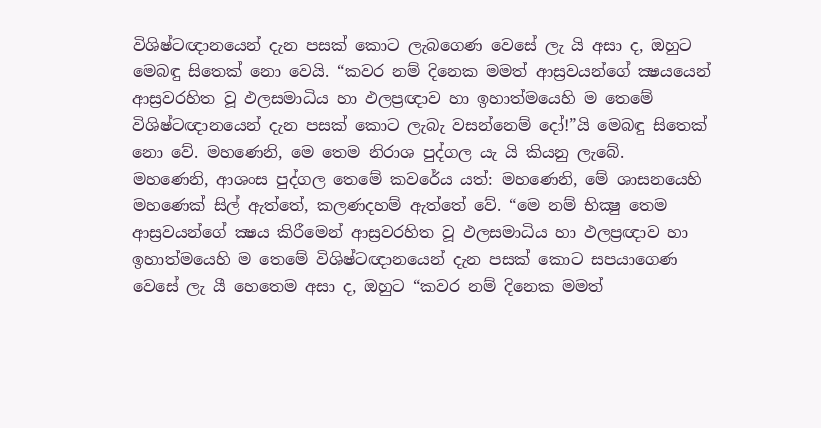විශිෂ්ටඥානයෙන් දැන පසක් කොට ලැබගෙණ වෙසේ ලැ යි අසා ද, ඔහුට මෙබඳු සිතෙක් නො වෙයි. “කවර නම් දිනෙක මමත් ආස්‍රවයන්ගේ ක්‍ෂයයෙන් ආස්‍රවරහිත වූ ඵලසමාධිය හා ඵලප්‍රඥාව හා ඉහාත්මයෙහි ම තෙමේ විශිෂ්ටඥානයෙන් දැන පසක් කොට ලැබැ වසන්නෙම් දෝ!”යි මෙබඳු සිතෙක් නො වේ. මහණෙනි, මෙ තෙම නිරාශ පුද්ගල යැ යි කියනු ලැබේ.
මහණෙනි, ආශංස පුද්ගල තෙමේ කවරේය යත්: මහණෙනි, මේ ශාසනයෙහි මහණෙක් සිල් ඇත්තේ, කලණදහම් ඇත්තේ වේ. “මෙ නම් භික්‍ෂු තෙම ආස්‍රවයන්ගේ ක්‍ෂය කිරීමෙන් ආස්‍රවරහිත වූ ඵලසමාධිය හා ඵලප්‍රඥාව හා ඉහාත්මයෙහි ම තෙමේ විශිෂ්ටඥානයෙන් දැන පසක් කොට සපයාගෙණ වෙසේ ලැ යී හෙතෙම අසා ද, ඔහුට “කවර නම් දිනෙක මමත්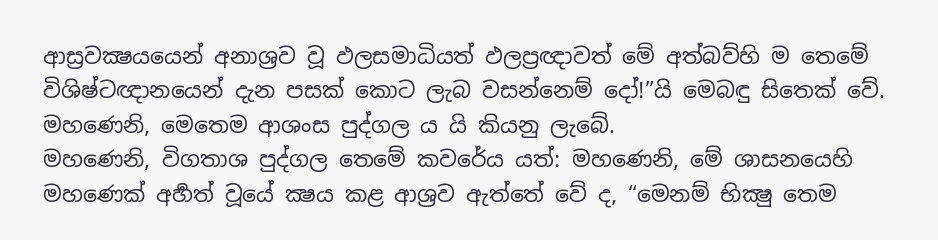ආස්‍රවක්‍ෂයයෙන් අනාශ්‍රව වූ ඵලසමාධියත් ඵලප්‍රඥාවත් මේ අත්බව්හි ම තෙමේ විශිෂ්ටඥානයෙන් දැන පසක් කොට ලැබ වසන්නෙම් දෝ!”යි මෙබඳු සිතෙක් වේ. මහණෙනි, මෙතෙම ආශංස පුද්ගල ය යි කියනු ලැබේ.
මහණෙනි, විගතාශ පුද්ගල තෙමේ කවරේය යත්: මහණෙනි, මේ ශාසනයෙහි මහණෙක් අර්‍හත් වූයේ ක්‍ෂය කළ ආශ්‍රව ඇත්තේ වේ ද, “මෙනම් භික්‍ෂු තෙම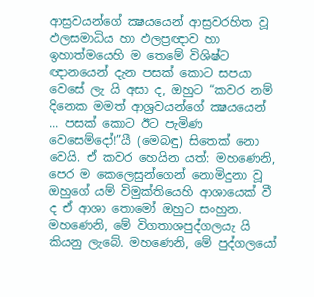ආස්‍රවයන්ගේ ක්‍ෂයයෙන් ආස්‍රවරහිත වූ ඵලසමාධිය හා ඵලප්‍රඥාව හා ඉහාත්මයෙහි ම තෙමේ විශිෂ්ට ඥානයෙන් දැන පසක් කොට සපයා වෙසේ ලැ යි අසා ද, ඔහුට “කවර නම් දිනෙක මමත් ආශ්‍රවයන්ගේ ක්‍ෂයයෙන් ... පසක් කොට ඊට පැමිණ වෙසෙම්දෝ!”යී (මෙබඳු) සිතෙක් නො වෙයි. ඒ කවර හෙයින යත්: මහණෙනි, පෙර ම කෙලෙසුන්ගෙන් නොමිදුනා වූ ඔහුගේ යම් විමුක්තියෙහි ආශායෙක් වී ද ඒ ආශා තොමෝ ඔහුට සංහුන. මහණෙනි, මේ විගතාශපුද්ගලයැ යි කියනු ලැබේ. මහණෙනි, මේ පුද්ගලයෝ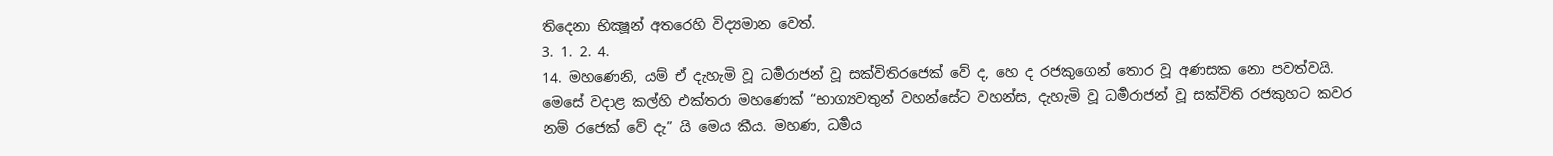තිදෙනා භික්‍ෂූන් අතරෙහි විද්‍යමාන වෙත්.
3. 1. 2. 4.
14. මහණෙනි, යම් ඒ දැහැමි වූ ධර්‍මරාජන් වූ සක්විතිරජෙක් වේ ද, හෙ ද රජකුගෙන් තොර වූ අණසක නො පවත්වයි. මෙසේ වදාළ කල්හි එක්තරා මහණෙක් “භාග්‍යවතුන් වහන්සේට වහන්ස, දැහැමි වූ ධර්‍මරාජන් වූ සක්විති රජකුහට කවර නම් රජෙක් වේ දැ” යි මෙය කීය. මහණ, ධර්‍මය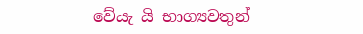වේයැ යි භාග්‍යවතුන්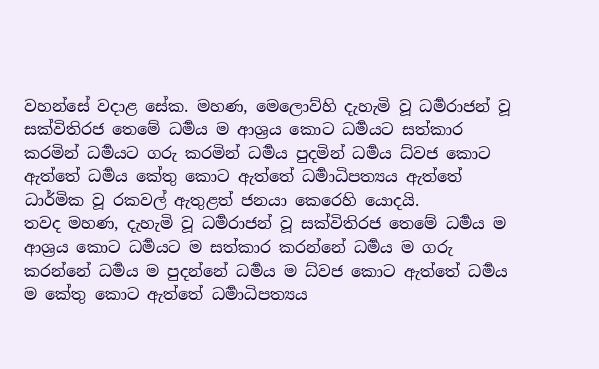වහන්සේ වදාළ සේක. මහණ, මෙලොව්හි දැහැමි වූ ධර්‍මරාජන් වූ සක්විතිරජ තෙමේ ධර්‍මය ම ආශ්‍රය කොට ධර්‍මයට සත්කාර කරමින් ධර්‍මයට ගරු කරමින් ධර්‍මය පුදමින් ධර්‍මය ධ්වජ කොට ඇත්තේ ධර්‍මය කේතු කොට ඇත්තේ ධර්‍මාධිපත්‍යය ඇත්තේ ධාර්මික වූ රකවල් ඇතුළත් ජනයා කෙරෙහි යොදයි.
තවද මහණ, දැහැමි වූ ධර්‍මරාජන් වූ සක්විතිරජ තෙමේ ධර්‍මය ම ආශ්‍රය කොට ධර්‍මයට ම සත්කාර කරන්නේ ධර්‍මය ම ගරු කරන්නේ ධර්‍මය ම පුදන්නේ ධර්‍මය ම ධ්වජ කොට ඇත්තේ ධර්‍මය ම කේතු කොට ඇත්තේ ධර්‍මාධිපත්‍යය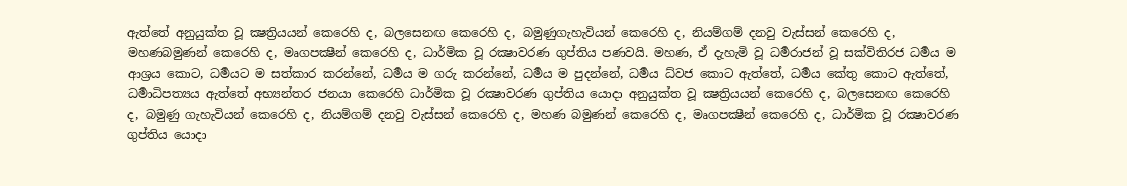ඇත්තේ අනුයුක්ත වූ ක්‍ෂත්‍රියයන් කෙරෙහි ද, බලසෙනඟ කෙරෙහි ද, බමුණුගැහැවියන් කෙරෙහි ද, නියම්ගම් දනවු වැස්සන් කෙරෙහි ද, මහණබමුණන් කෙරෙහි ද, මෘගපක්‍ෂීන් කෙරෙහි ද, ධාර්මික වූ රක්‍ෂාවරණ ගුප්තිය පණවයි. මහණ, ඒ දැහැමි වූ ධර්‍මරාජන් වූ සක්විතිරජ ධර්‍මය ම ආශ්‍රය කොට, ධර්‍මයට ම සත්කාර කරන්නේ, ධර්‍මය ම ගරු කරන්නේ, ධර්‍මය ම පුදන්නේ, ධර්‍මය ධ්වජ කොට ඇත්තේ, ධර්‍මය කේතු කොට ඇත්තේ, ධර්‍මාධිපත්‍යය ඇත්තේ අභ්‍යන්තර ජනයා කෙරෙහි ධාර්මික වූ රක්‍ෂාවරණ ගුප්තිය යොදා අනුයුක්ත වූ ක්‍ෂත්‍රියයන් කෙරෙහි ද, බලසෙනඟ කෙරෙහි ද, බමුණු ගැහැවියන් කෙරෙහි ද, නියම්ගම් දනවු වැස්සන් කෙරෙහි ද, මහණ බමුණන් කෙරෙහි ද, මෘගපක්‍ෂීන් කෙරෙහි ද, ධාර්මික වූ රක්‍ෂාවරණ ගුප්තිය යොදා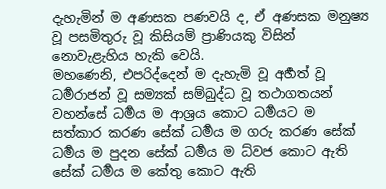දැහැමින් ම අණසක පණවයි ද, ඒ අණසක මනුෂ්‍ය වූ පසමිතුරු වූ කිසියම් ප්‍රාණියකු විසින් නොවැළැහිය හැකි වෙයි.
මහණෙනි, එපරිද්දෙන් ම දැහැමි වූ අර්‍හත් වූ ධර්‍මරාජන් වූ සම්‍යක් සම්බුද්ධ වූ තථාගතයන් වහන්සේ ධර්‍මය ම ආශ්‍රය කොට ධර්‍මයට ම සත්කාර කරණ සේක් ධර්‍මය ම ගරු කරණ සේක් ධර්‍මය ම පුදන සේක් ධර්‍මය ම ධ්වජ කොට ඇති සේක් ධර්‍මය ම කේතු කොට ඇති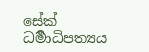සේක් ධර්‍මාධිපත්‍යය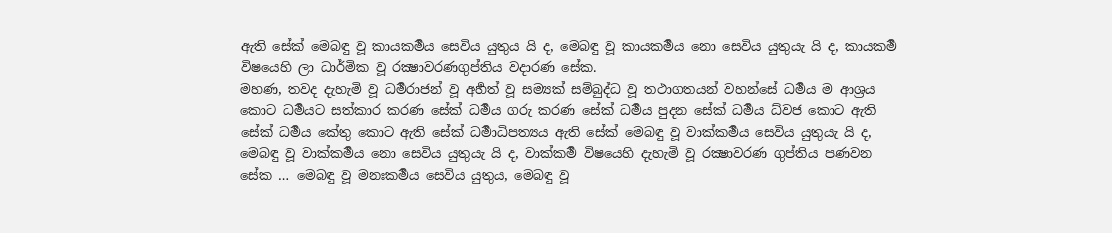ඇති සේක් මෙබඳු වූ කායකර්‍මය සෙවිය යුතුය යි ද, මෙබඳු වූ කායකර්‍මය නො සෙවිය යුතුයැ යි ද, කායකර්‍ම විෂයෙහි ලා ධාර්මික වූ රක්‍ෂාවරණගුප්තිය වදාරණ සේක.
මහණ, තවද දැහැමි වූ ධර්‍මරාජන් වූ අර්‍හත් වූ සම්‍යක් සම්බුද්ධ වූ තථාගතයන් වහන්සේ ධර්‍මය ම ආශ්‍රය කොට ධර්‍මයට සත්කාර කරණ සේක් ධර්‍මය ගරු කරණ සේක් ධර්‍මය පුදන සේක් ධර්‍මය ධ්වජ කොට ඇති සේක් ධර්‍මය කේතු කොට ඇති සේක් ධර්‍මාධිපත්‍යය ඇති සේක් මෙබඳු වූ වාක්කර්‍මය සෙවිය යුතුයැ යි ද, මෙබඳු වූ වාක්කර්‍මය නො සෙවිය යුතුයැ යි ද, වාක්කර්‍ම විෂයෙහි දැහැමි වූ රක්‍ෂාවරණ ගුප්තිය පණවන සේක … මෙබඳු වූ මනඃකර්‍මය සෙවිය යුතුය, මෙබඳු වූ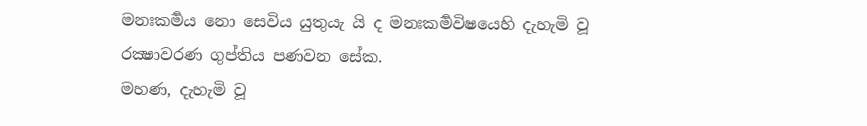මනඃකර්‍මය නො සෙවිය යුතුයැ යි ද මනඃකර්‍මවිෂයෙහි දැහැමි වූ රක්‍ෂාවරණ ගුප්තිය පණවන සේක.
මහණ, දැහැමි වූ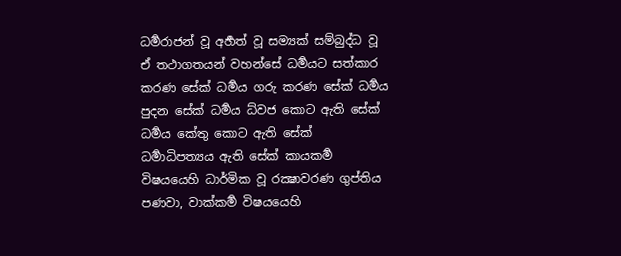ධර්‍මරාජන් වූ අර්‍හත් වූ සම්‍යක් සම්බුද්ධ වූ ඒ තථාගතයන් වහන්සේ ධර්‍මයට සත්කාර කරණ සේක් ධර්‍මය ගරු කරණ සේක් ධර්‍මය පුදන සේක් ධර්‍මය ධ්වජ කොට ඇති සේක් ධර්‍මය කේතු කොට ඇති සේක් ධර්‍මාධිපත්‍යය ඇති සේක් කායකර්‍ම විෂයයෙහි ධාර්මික වූ රක්‍ෂාවරණ ගුප්තිය පණවා, වාක්කර්‍ම විෂයයෙහි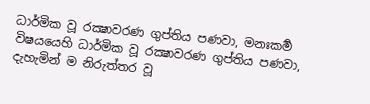ධාර්මික වූ රක්‍ෂාවරණ ගුප්තිය පණවා, මනඃකර්‍ම විෂයයෙහි ධාර්මික වූ රක්‍ෂාවරණ ගුප්තිය පණවා, දැහැමින් ම නිරුත්තර වූ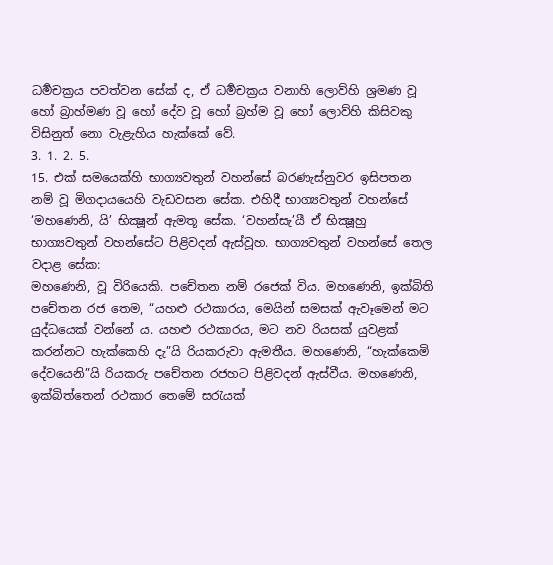ධර්‍මචක්‍රය පවත්වන සේක් ද, ඒ ධර්‍මචක්‍රය වනාහි ලොව්හි ශ්‍රමණ වූ හෝ බ්‍රාහ්මණ වූ හෝ දේව වූ හෝ බ්‍රහ්ම වූ හෝ ලොව්හි කිසිවකු විසිනුත් නො වැළැහිය හැක්කේ වේ.
3. 1. 2. 5.
15. එක් සමයෙක්හි භාග්‍යවතුන් වහන්සේ බරණැස්නුවර ඉසිපතන නම් වූ මිගදායයෙහි වැඩවසන සේක. එහිදී භාග්‍යවතුන් වහන්සේ ‘මහණෙනි, යි’ භික්‍ෂූන් ඇමතූ සේක. ‘වහන්සැ’යී ඒ භික්‍ෂූහු භාග්‍යවතුන් වහන්සේට පිළිවදන් ඇස්වූහ. භාග්‍යවතුන් වහන්සේ තෙල වදාළ සේක:
මහණෙනි, වූ විරියෙකි. පචේතන නම් රජෙක් විය. මහණෙනි, ඉක්බිති පචේතන රජ තෙම, “යහළු රථකාරය, මෙයින් සමසක් ඇවෑමෙන් මට යුද්ධයෙක් වන්නේ ය. යහළු රථකාරය, මට නව රියසක් යුවළක් කරන්නට හැක්කෙහි දැ”යි රියකරුවා ඇමතීය. මහණෙනි, “හැක්කෙමි දේවයෙනි”යි රියකරු පචේතන රජහට පිළිවදන් ඇස්වීය. මහණෙනි, ඉක්බිත්තෙන් රථකාර තෙමේ සරැයක්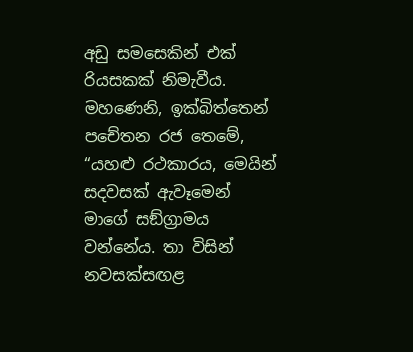අඩු සමසෙකින් එක් රියසකක් නිමැවීය. මහණෙනි, ඉක්බිත්තෙන් පචේතන රජ තෙමේ, “යහළු රථකාරය, මෙයින් සදවසක් ඇවෑමෙන් මාගේ සඞ්ග්‍රාමය වන්නේය. තා විසින් නවසක්සඟළ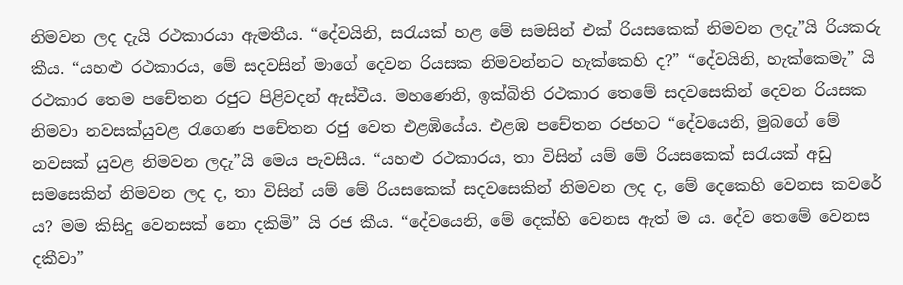නිමවන ලද දැයි රථකාරයා ඇමතීය. “දේවයිනි, සරැයක් හළ මේ සමසින් එක් රියසකෙක් නිමවන ලදැ”යි රියකරු කීය. “යහළු රථකාරය, මේ සදවසින් මාගේ දෙවන රියසක නිමවන්නට හැක්කෙහි ද?” “දේවයිනි, හැක්කෙමැ” යි රථකාර තෙම පචේතන රජුට පිළිවදන් ඇස්වීය. මහණෙනි, ඉක්බිති රථකාර තෙමේ සදවසෙකින් දෙවන රියසක නිමවා නවසක්යුවළ රැගෙණ පචේතන රජු වෙත එළඹියේය. එළඹ පචේතන රජහට “දේවයෙනි, මුබගේ මේ නවසක් යුවළ නිමවන ලදැ”යි මෙය පැවසීය. “යහළු රථකාරය, තා විසින් යම් මේ රියසකෙක් සරැයක් අඩු සමසෙකින් නිමවන ලද ද, තා විසින් යම් මේ රියසකෙක් සදවසෙකින් නිමවන ලද ද, මේ දෙකෙහි වෙනස කවරේ ය? මම කිසිදු වෙනසක් නො දකිමි” යි රජ කීය. “දේවයෙනි, මේ දෙක්හි වෙනස ඇත් ම ය. දේව තෙමේ වෙනස දකීවා”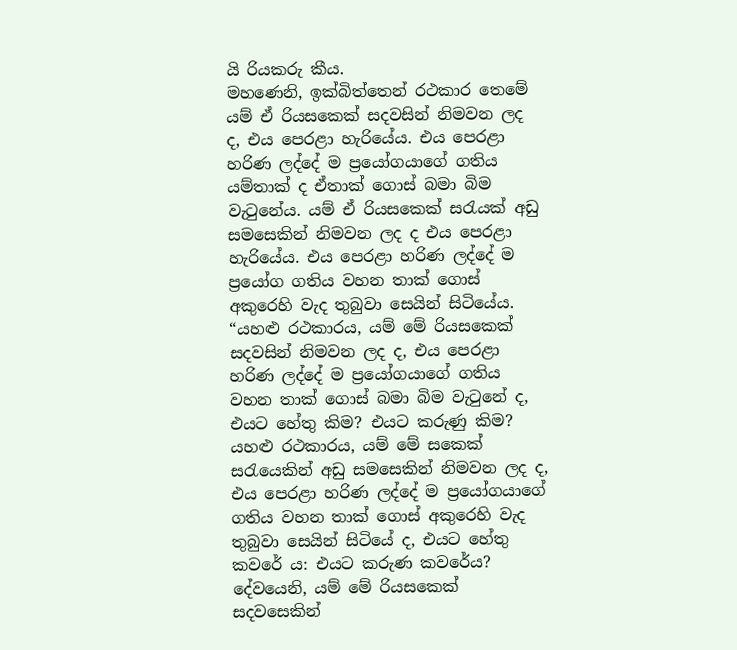යි රියකරු කීය.
මහණෙනි, ඉක්බිත්තෙන් රථකාර තෙමේ යම් ඒ රියසකෙක් සදවසින් නිමවන ලද ද, එය පෙරළා හැරියේය. එය පෙරළා හරිණ ලද්දේ ම ප්‍රයෝගයාගේ ගතිය යම්තාක් ද ඒතාක් ගොස් බමා බිම වැටුනේය. යම් ඒ රියසකෙක් සරැයක් අඩු සමසෙකින් නිමවන ලද ද එය පෙරළා හැරියේය. එය පෙරළා හරිණ ලද්දේ ම ප්‍රයෝග ගතිය වහන තාක් ගොස් අකුරෙහි වැද තුබුවා සෙයින් සිටියේය.
“යහළු රථකාරය, යම් මේ රියසකෙක් සදවසින් නිමවන ලද ද, එය පෙරළා හරිණ ලද්දේ ම ප්‍රයෝගයාගේ ගතිය වහන තාක් ගොස් බමා බිම වැටුනේ ද, එයට හේතු කිම? එයට කරුණු කිම? යහළු රථකාරය, යම් මේ සකෙක් සරැයෙකින් අඩු සමසෙකින් නිමවන ලද ද, එය පෙරළා හරිණ ලද්දේ ම ප්‍රයෝගයාගේ ගතිය වහන තාක් ගොස් අකුරෙහි වැද තුබුවා සෙයින් සිටියේ ද, එයට හේතු කවරේ ය: එයට කරුණ කවරේය? දේවයෙනි, යම් මේ රියසකෙක් සදවසෙකින්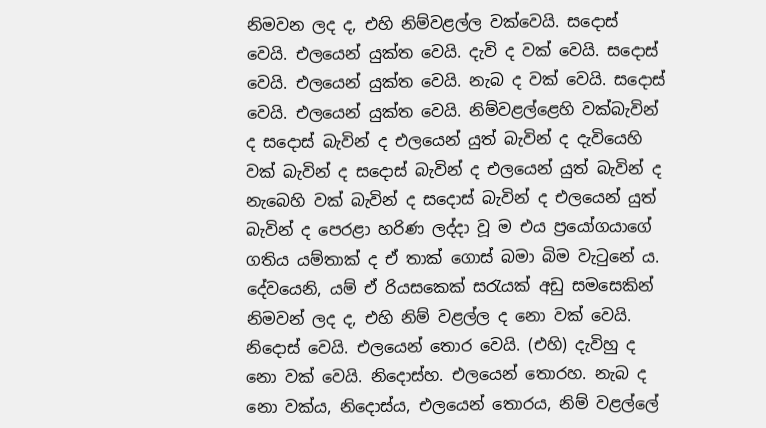නිමවන ලද ද, එහි නිම්වළල්ල වක්වෙයි. සදොස් වෙයි. එලයෙන් යුක්ත වෙයි. දැවි ද වක් වෙයි. සදොස් වෙයි. එලයෙන් යුක්ත වෙයි. නැබ ද වක් වෙයි. සදොස් වෙයි. එලයෙන් යුක්ත වෙයි. නිම්වළල්ළෙහි වක්බැවින් ද සදොස් බැවින් ද එලයෙන් යුත් බැවින් ද දැවියෙහි වක් බැවින් ද සදොස් බැවින් ද එලයෙන් යුත් බැවින් ද නැබෙහි වක් බැවින් ද සදොස් බැවින් ද එලයෙන් යුත් බැවින් ද පෙරළා හරිණ ලද්දා වූ ම එය ප්‍රයෝගයාගේ ගතිය යම්තාක් ද ඒ තාක් ගොස් බමා බිම වැටුනේ ය. දේවයෙනි, යම් ඒ රියසකෙක් සරැයක් අඩු සමසෙකින් නිමවන් ලද ද, එහි නිම් වළල්ල ද නො වක් වෙයි. නිදොස් වෙයි. එලයෙන් තොර වෙයි. (එහි) දැවිහු ද නො වක් වෙයි. නිදොස්හ. එලයෙන් තොරහ. නැබ ද නො වක්ය, නිදොස්ය, එලයෙන් තොරය, නිම් වළල්ලේ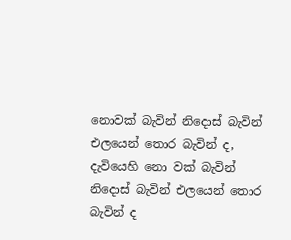නොවක් බැවින් නිදොස් බැවින් එලයෙන් තොර බැවින් ද, දැවියෙහි නො වක් බැවින් නිදොස් බැවින් එලයෙන් තොර බැවින් ද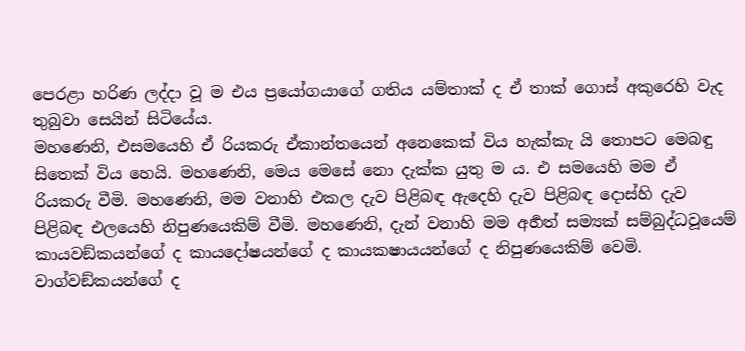පෙරළා හරිණ ලද්දා වූ ම එය ප්‍රයෝගයාගේ ගතිය යම්තාක් ද ඒ තාක් ගොස් අකුරෙහි වැද තුබුවා සෙයින් සිටියේය.
මහණෙනි, එසමයෙහි ඒ රියකරු ඒකාන්තයෙන් අනෙකෙක් විය හැක්කැ යි තොපට මෙබඳු සිතෙක් විය හෙයි. මහණෙනි, මෙය මෙසේ නො දැක්ක යුතු ම ය. එ සමයෙහි මම ඒ රියකරු වීමි. මහණෙනි, මම වනාහි එකල දැව පිළිබඳ ඇදෙහි දැව පිළිබඳ දොස්හි දැව පිළිබඳ එලයෙහි නිපුණයෙකිම් වීමි. මහණෙනි, දැන් වනාහි මම අර්‍හත් සම්‍යක් සම්බුද්ධවූයෙම් කායවඞ්කයන්ගේ ද කායදෝෂයන්ගේ ද කායකෂායයන්ගේ ද නිපුණයෙකිම් වෙමි. වාග්වඞ්කයන්ගේ ද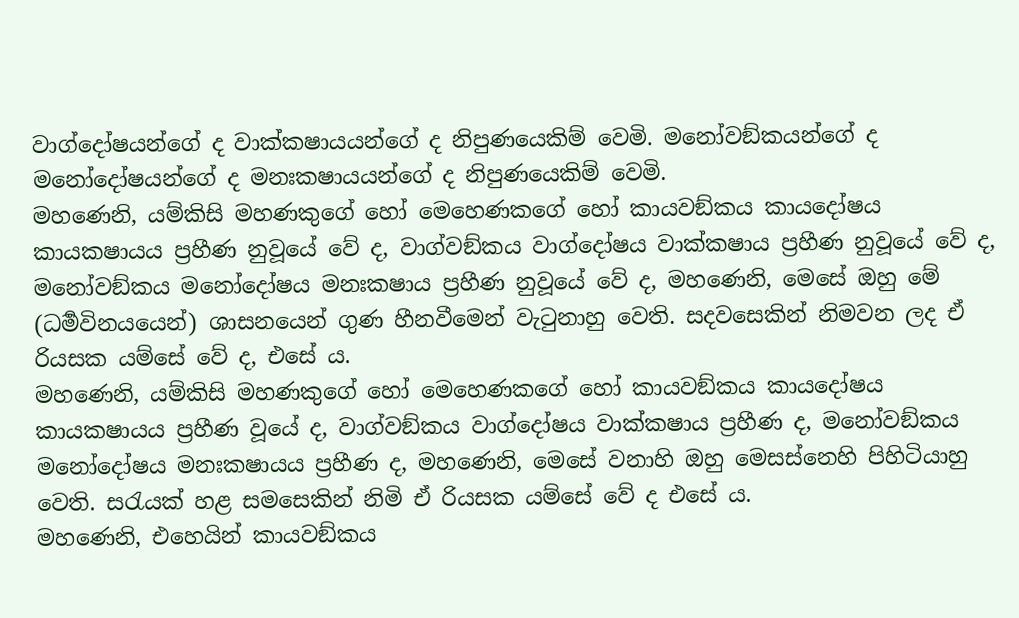වාග්දෝෂයන්ගේ ද වාක්කෂායයන්ගේ ද නිපුණයෙකිම් වෙමි. මනෝවඞ්කයන්ගේ ද මනෝදෝෂයන්ගේ ද මනඃකෂායයන්ගේ ද නිපුණයෙකිම් වෙමි.
මහණෙනි, යම්කිසි මහණකුගේ හෝ මෙහෙණකගේ හෝ කායවඞ්කය කායදෝෂය කායකෂායය ප්‍රහීණ නුවූයේ වේ ද, වාග්වඞ්කය වාග්දෝෂය වාක්කෂාය ප්‍රහීණ නුවූයේ වේ ද, මනෝවඞ්කය මනෝදෝෂය මනඃකෂාය ප්‍රහීණ නුවූයේ වේ ද, මහණෙනි, මෙසේ ඔහු මේ (ධර්‍මවිනයයෙන්) ශාසනයෙන් ගුණ හීනවීමෙන් වැටුනාහු වෙති. සදවසෙකින් නිමවන ලද ඒ රියසක යම්සේ වේ ද, එසේ ය.
මහණෙනි, යම්කිසි මහණකුගේ හෝ මෙහෙණකගේ හෝ කායවඞ්කය කායදෝෂය කායකෂායය ප්‍රහීණ වූයේ ද, වාග්වඞ්කය වාග්දෝෂය වාක්කෂාය ප්‍රහීණ ද, මනෝවඞ්කය මනෝදෝෂය මනඃකෂායය ප්‍රහීණ ද, මහණෙනි, මෙසේ වනාහි ඔහු මෙසස්නෙහි පිහිටියාහු වෙති. සරැයක් හළ සමසෙකින් නිමි ඒ රියසක යම්සේ වේ ද එසේ ය.
මහණෙනි, එහෙයින් කායවඞ්කය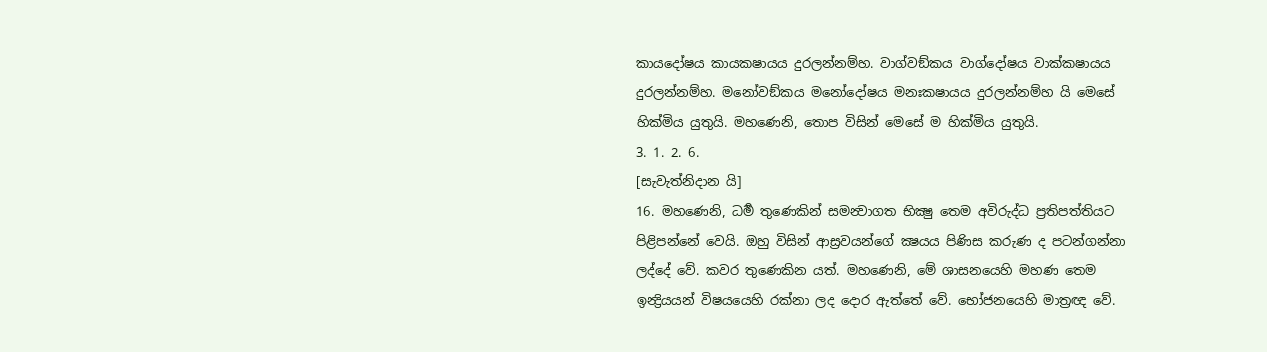කායදෝෂය කායකෂායය දුරලන්නම්හ. වාග්වඞ්කය වාග්දෝෂය වාක්කෂායය දුරලන්නම්හ. මනෝවඞ්කය මනෝදෝෂය මනඃකෂායය දුරලන්නම්හ යි මෙසේ හික්මිය යුතුයි. මහණෙනි, තොප විසින් මෙසේ ම හික්මිය යුතුයි.
3. 1. 2. 6.
[සැවැත්නිදාන යි]
16. මහණෙනි, ධර්‍ම තුණෙකින් සමන්‍වාගත භික්‍ෂු තෙම අවිරුද්ධ ප්‍රතිපත්තියට පිළිපන්නේ වෙයි. ඔහු විසින් ආස්‍රවයන්ගේ ක්‍ෂයය පිණිස කරුණ ද පටන්ගන්නා ලද්දේ වේ. කවර තුණෙකින යත්. මහණෙනි, මේ ශාසනයෙහි මහණ තෙම ඉන්‍ද්‍රියයන් විෂයයෙහි රක්නා ලද දොර ඇත්තේ වේ. භෝජනයෙහි මාත්‍රඥ වේ.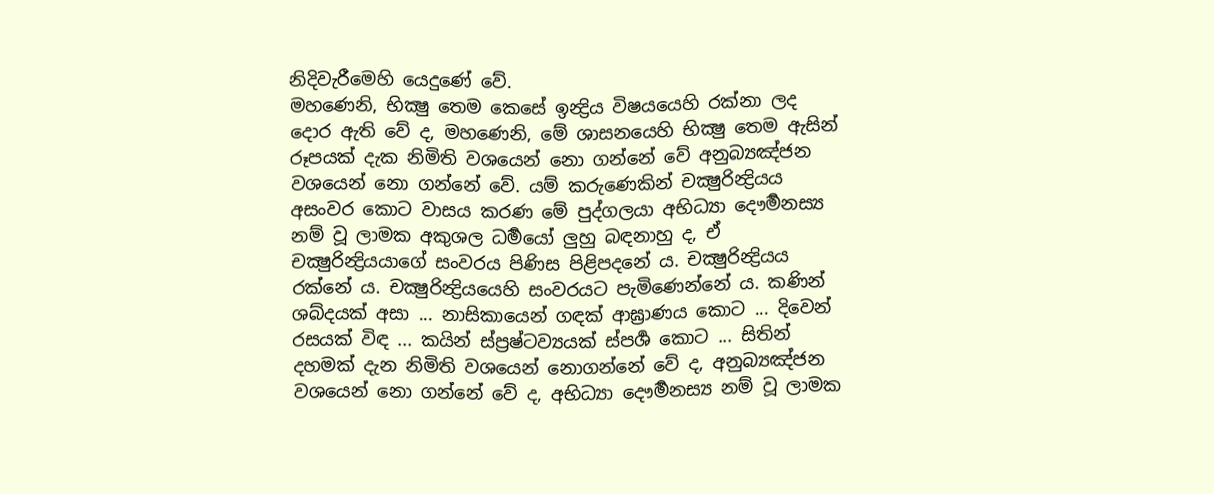නිදිවැරීමෙහි යෙදුණේ වේ.
මහණෙනි, භික්‍ෂු තෙම කෙසේ ඉන්‍ද්‍රිය විෂයයෙහි රක්නා ලද දොර ඇති වේ ද, මහණෙනි, මේ ශාසනයෙහි භික්‍ෂු තෙම ඇසින් රූපයක් දැක නිමිති වශයෙන් නො ගන්නේ වේ අනුබ්‍යඤ්ජන වශයෙන් නො ගන්නේ වේ. යම් කරුණෙකින් චක්‍ෂුරින්‍ද්‍රියය අසංවර කොට වාසය කරණ මේ පුද්ගලයා අභිධ්‍යා දෞර්‍මනස්‍ය නම් වූ ලාමක අකුශල ධර්‍මයෝ ලුහු බඳනාහු ද, ඒ චක්‍ෂුරින්‍ද්‍රියයාගේ සංවරය පිණිස පිළිපදනේ ය. චක්‍ෂුරින්‍ද්‍රියය රක්නේ ය. චක්‍ෂුරින්‍ද්‍රියයෙහි සංවරයට පැමිණෙන්නේ ය. කණින් ශබ්දයක් අසා ... නාසිකායෙන් ගඳක් ආඝ්‍රාණය කොට ... දිවෙන් රසයක් විඳ ... කයින් ස්ප්‍රෂ්ටව්‍යයක් ස්පර්‍ශ කොට ... සිතින් දහමක් දැන නිමිති වශයෙන් නොගන්නේ වේ ද, අනුබ්‍යඤ්ජන වශයෙන් නො ගන්නේ වේ ද, අභිධ්‍යා දෞර්‍මනස්‍ය නම් වූ ලාමක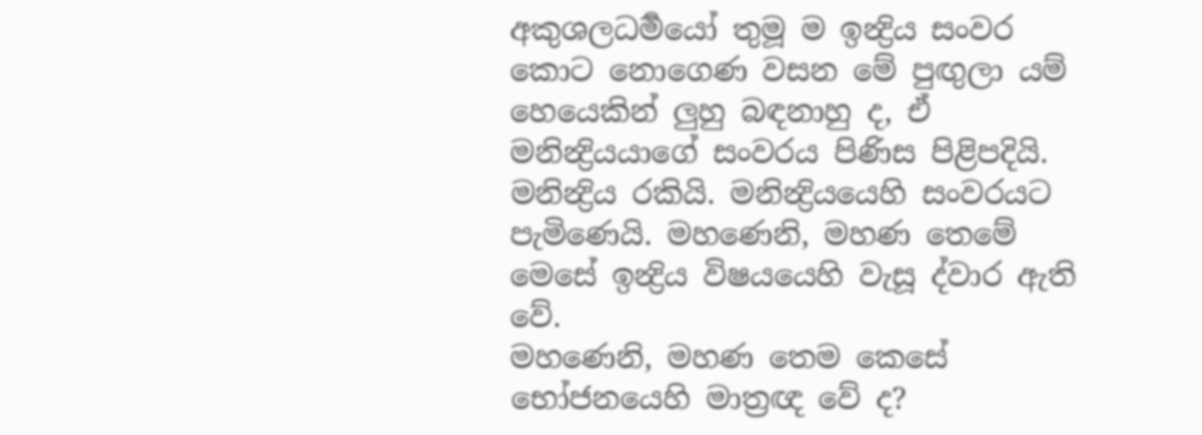අකුශලධර්‍මයෝ තුමූ ම ඉන්‍ද්‍රිය සංවර කොට නොගෙණ වසන මේ පුඟුලා යම් හෙයෙකින් ලුහු බඳනාහු ද, ඒ මනින්‍ද්‍රියයාගේ සංවරය පිණිස පිළිපදියි. මනින්‍ද්‍රිය රකියි. මනින්‍ද්‍රියයෙහි සංවරයට පැමිණෙයි. මහණෙනි, මහණ තෙමේ මෙසේ ඉන්‍ද්‍රිය විෂයයෙහි වැසූ ද්වාර ඇති වේ.
මහණෙනි, මහණ තෙම කෙසේ භෝජනයෙහි මාත්‍රඥ වේ ද?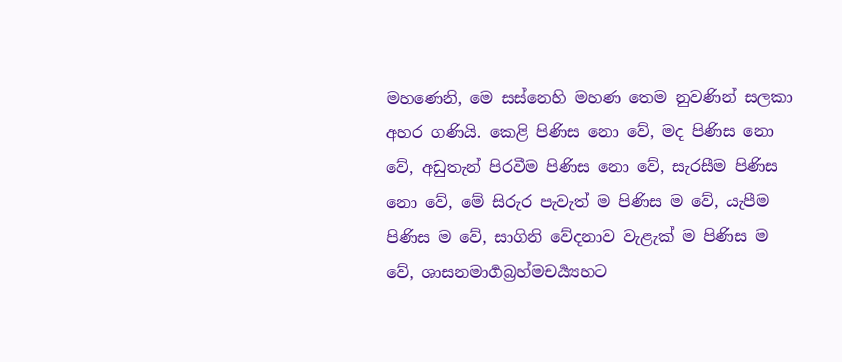මහණෙනි, මෙ සස්නෙහි මහණ තෙම නුවණින් සලකා අහර ගණියි. කෙළි පිණිස නො වේ, මද පිණිස නො වේ, අඩුතැන් පිරවීම පිණිස නො වේ, සැරසීම පිණිස නො වේ, මේ සිරුර පැවැත් ම පිණිස ම වේ, යැපීම පිණිස ම වේ, සාගිනි වේදනාව වැළැක් ම පිණිස ම වේ, ශාසනමාර්‍ගබ්‍රහ්මචර්‍ය්‍යහට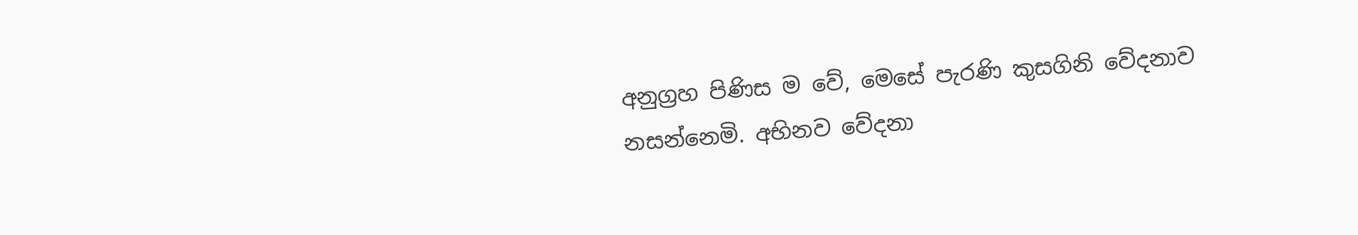අනුග්‍රහ පිණිස ම වේ, මෙසේ පැරණි කුසගිනි වේදනාව නසන්නෙමි. අභිනව වේදනා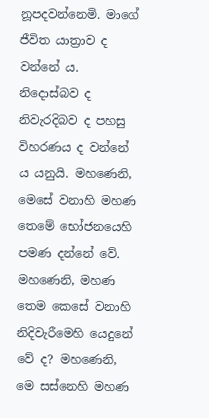නූපදවන්නෙමි. මාගේ ජීවිත යාත්‍රාව ද වන්නේ ය. නිදොස්බව ද නිවැරදිබව ද පහසු විහරණය ද වන්නේ ය යනුයි. මහණෙනි, මෙසේ වනාහි මහණ තෙමේ භෝජනයෙහි පමණ දන්නේ වේ.
මහණෙනි, මහණ තෙම කෙසේ වනාහි නිදිවැරීමෙහි යෙදුනේ වේ ද? මහණෙනි, මෙ සස්නෙහි මහණ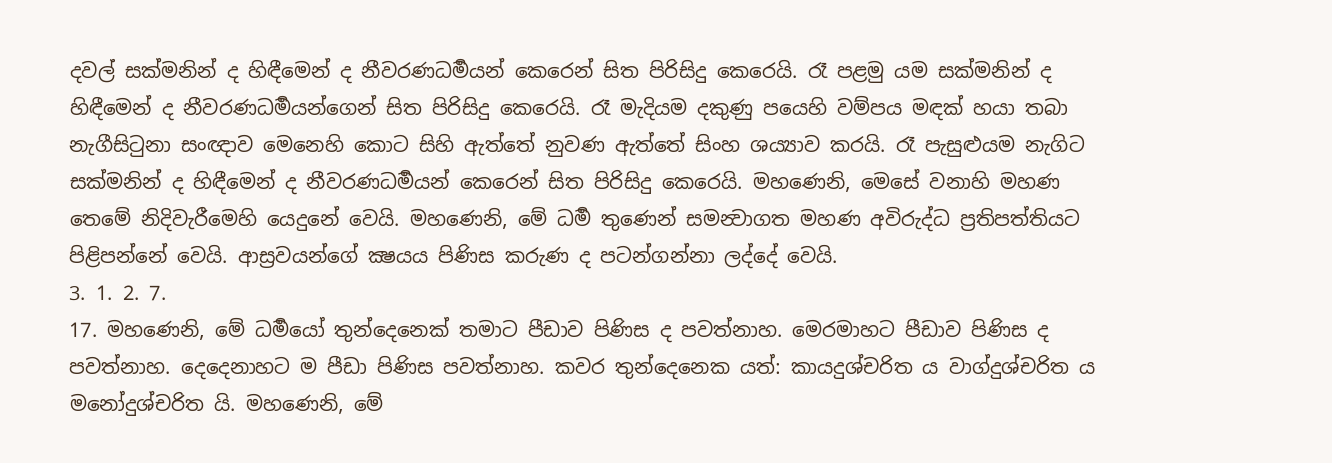දවල් සක්මනින් ද හිඳීමෙන් ද නීවරණධර්‍මයන් කෙරෙන් සිත පිරිසිදු කෙරෙයි. රෑ පළමු යම සක්මනින් ද හිඳීමෙන් ද නීවරණධර්‍මයන්ගෙන් සිත පිරිසිදු කෙරෙයි. රෑ මැදියම දකුණු පයෙහි වම්පය මඳක් හයා තබා නැගීසිටුනා සංඥාව මෙනෙහි කොට සිහි ඇත්තේ නුවණ ඇත්තේ සිංහ ශය්‍යාව කරයි. රෑ පැසුළුයම නැගිට සක්මනින් ද හිඳීමෙන් ද නීවරණධර්‍මයන් කෙරෙන් සිත පිරිසිදු කෙරෙයි. මහණෙනි, මෙසේ වනාහි මහණ තෙමේ නිදිවැරීමෙහි යෙදුනේ වෙයි. මහණෙනි, මේ ධර්‍ම තුණෙන් සමන්‍වාගත මහණ අවිරුද්ධ ප්‍රතිපත්තියට පිළිපන්නේ වෙයි. ආස්‍රවයන්ගේ ක්‍ෂයය පිණිස කරුණ ද පටන්ගන්නා ලද්දේ වෙයි.
3. 1. 2. 7.
17. මහණෙනි, මේ ධර්‍මයෝ තුන්දෙනෙක් තමාට පීඩාව පිණිස ද පවත්නාහ. මෙරමාහට පීඩාව පිණිස ද පවත්නාහ. දෙදෙනාහට ම පීඩා පිණිස පවත්නාහ. කවර තුන්දෙනෙක යත්: කායදුශ්චරිත ය වාග්දුශ්චරිත ය මනෝදුශ්චරිත යි. මහණෙනි, මේ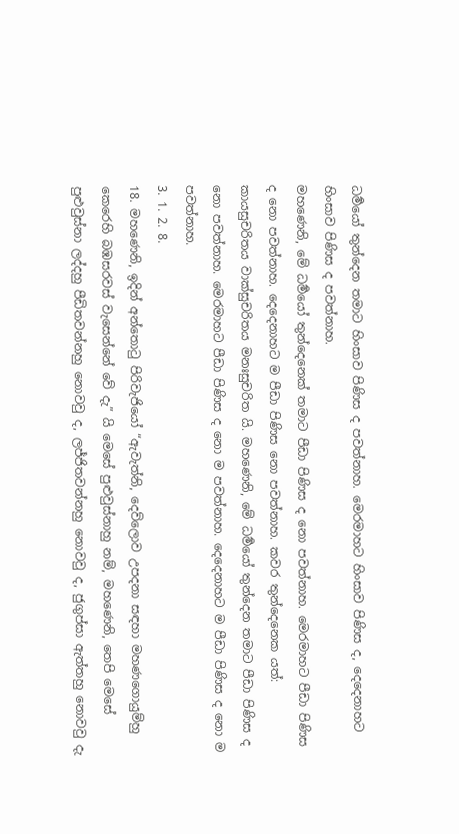ධර්‍මයෝ තුන්දෙන තමාට හිංසාව පිණිස ද පවත්නාහ. මෙරමාහට හිංසාව පිණිස ද, දෙදෙනාහට හිංසාව පිණිස ද පවත්නාහ.
මහණෙනි, මේ ධර්‍මයෝ තුන්දෙනෙක් තමාට පීඩා පිණිස ද නො පවත්නාහ. මෙරමාහට පීඩා පිණිස ද නො පවත්නාහ. දෙදෙනාහට ම පීඩා පිණිස නො පවත්නාහ. කවර තුන්දෙනෙක යත්: කායසුචරිතය වාක්සුචරිතය මනඃසුචරිත යි. මහණෙනි, මේ ධර්‍මයෝ තුන්දෙන තමාට පීඩා පිණිස ද නො පවත්නාහ. මෙරමාහට පීඩා පිණිස ද නො ම පවත්නාහ. දෙදෙනාහට ම පීඩා පිණිස ද නො ම පවත්නාහ.
3. 1. 2. 8.
18. මහණෙනි, ඉදින් අන්තොටු පිරිවැජියෝ “ඇවැත්නි, දෙව්ලොව උපදනා සඳහා මහණගොයුම්හු කෙරෙහි බඹසරවස් වැසෙන්නේ වේ දැ” යි මෙසේ පුළුවුස්නාහු නම්, මහණෙනි, තෙපි මෙසේ පුළුවුස්නා ලද්දහු පීඩිතවන්නහු නොවවු ද, ලජ්ජිතවන්නහු නොවවු ද, ජුගුප්සා ඇත්තහු නොවවු දැ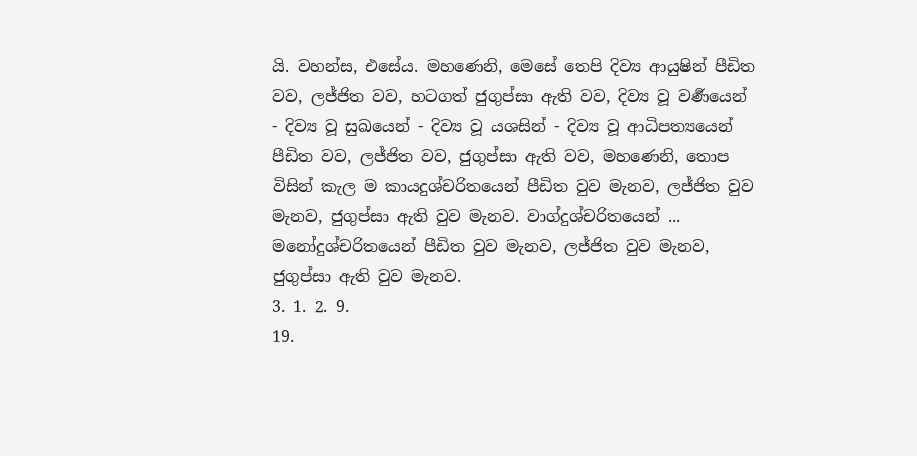යි. වහන්ස, එසේය. මහණෙනි, මෙසේ තෙපි දිව්‍ය ආයුෂින් පීඩිත වව, ලජ්ජිත වව, හටගත් ජුගුප්සා ඇති වව, දිව්‍ය වූ වර්‍ණයෙන් - දිව්‍ය වූ සුඛයෙන් - දිව්‍ය වූ යශසින් - දිව්‍ය වූ ආධිපත්‍යයෙන් පීඩිත වව, ලජ්ජිත වව, ජුගුප්සා ඇති වව, මහණෙනි, තොප විසින් කැල ම කායදුශ්චරිතයෙන් පීඩිත වුව මැනව, ලජ්ජිත වුව මැනව, ජුගුප්සා ඇති වුව මැනව. වාග්දුශ්චරිතයෙන් ... මනෝදුශ්චරිතයෙන් පීඩිත වුව මැනව, ලජ්ජිත වුව මැනව, ජුගුප්සා ඇති වුව මැනව.
3. 1. 2. 9.
19.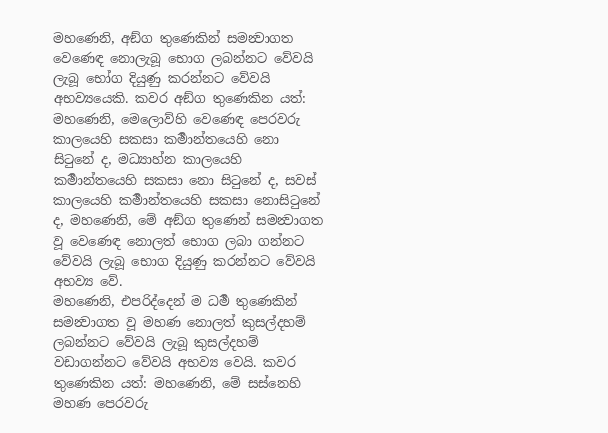මහණෙනි, අඞ්ග තුණෙකින් සමන්‍වාගත වෙණෙඳ නොලැබූ භොග ලබන්නට වේවයි ලැබූ භෝග දියුණු කරන්නට වේවයි අභව්‍යයෙකි. කවර අඞ්ග තුණෙකින යත්: මහණෙනි, මෙලොව්හි වෙණෙඳ පෙරවරු කාලයෙහි සකසා කර්‍මාන්තයෙහි නො සිටුනේ ද, මධ්‍යාහ්න කාලයෙහි කර්‍මාන්තයෙහි සකසා නො සිටුනේ ද, සවස් කාලයෙහි කර්‍මාන්තයෙහි සකසා නොසිටුනේ ද, මහණෙනි, මේ අඞ්ග තුණෙන් සමන්‍වාගත වූ වෙණෙඳ නොලත් භොග ලබා ගන්නට වේවයි ලැබූ භොග දියුණු කරන්නට වේවයි අභව්‍ය වේ.
මහණෙනි, එපරිද්දෙන් ම ධර්‍ම තුණෙකින් සමන්‍වාගත වූ මහණ නොලත් කුසල්දහම් ලබන්නට වේවයි ලැබූ කුසල්දහම් වඩාගන්නට වේවයි අභව්‍ය වෙයි. කවර තුණෙකින යත්: මහණෙනි, මේ සස්නෙහි මහණ පෙරවරු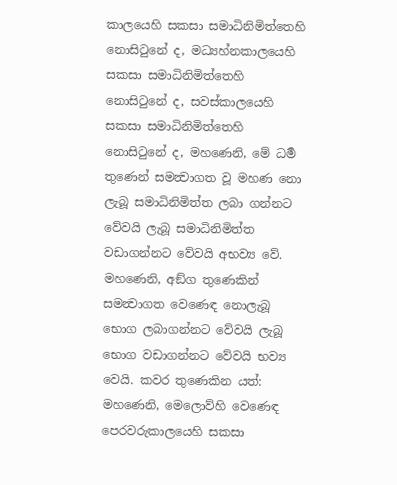කාලයෙහි සකසා සමාධිනිමිත්තෙහි නොසිටුනේ ද, මධ්‍යහ්නකාලයෙහි සකසා සමාධිනිමිත්තෙහි නොසිටුනේ ද, සවස්කාලයෙහි සකසා සමාධිනිමිත්තෙහි නොසිටුනේ ද, මහණෙනි, මේ ධර්‍ම තුණෙන් සමන්‍වාගත වූ මහණ නො ලැබූ සමාධිනිමිත්ත ලබා ගන්නට වේවයි ලැබූ සමාධිනිමිත්ත වඩාගන්නට වේවයි අභව්‍ය වේ.
මහණෙනි, අඞ්ග තුණෙකින් සමන්‍වාගත වෙණෙඳ නොලැබූ භොග ලබාගන්නට වේවයි ලැබූ භොග වඩාගන්නට වේවයි භව්‍ය වෙයි. කවර තුණෙකින යත්: මහණෙනි, මෙලොව්හි වෙණෙඳ පෙරවරුකාලයෙහි සකසා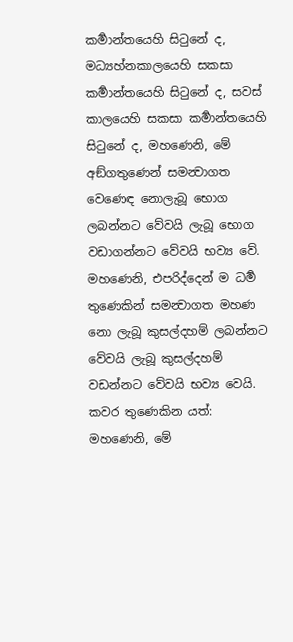කර්‍මාන්තයෙහි සිටුනේ ද, මධ්‍යහ්නකාලයෙහි සකසා කර්‍මාන්තයෙහි සිටුනේ ද, සවස් කාලයෙහි සකසා කර්‍මාන්තයෙහි සිටුනේ ද, මහණෙනි, මේ අඞ්ගතුණෙන් සමන්‍වාගත වෙණෙඳ නොලැබූ භොග ලබන්නට වේවයි ලැබූ භොග වඩාගන්නට වේවයි භව්‍ය වේ.
මහණෙනි, එපරිද්දෙන් ම ධර්‍ම තුණෙකින් සමන්‍වාගත මහණ නො ලැබූ කුසල්දහම් ලබන්නට වේවයි ලැබූ කුසල්දහම් වඩන්නට වේවයි භව්‍ය වෙයි. කවර තුණෙකින යත්: මහණෙනි, මේ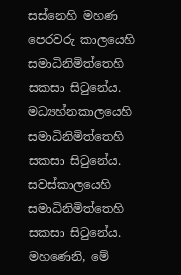සස්නෙහි මහණ පෙරවරු කාලයෙහි සමාධිනිමිත්තෙහි සකසා සිටුනේය. මධ්‍යහ්නකාලයෙහි සමාධිනිමිත්තෙහි සකසා සිටුනේය. සවස්කාලයෙහි සමාධිනිමිත්තෙහි සකසා සිටුනේය. මහණෙනි, මේ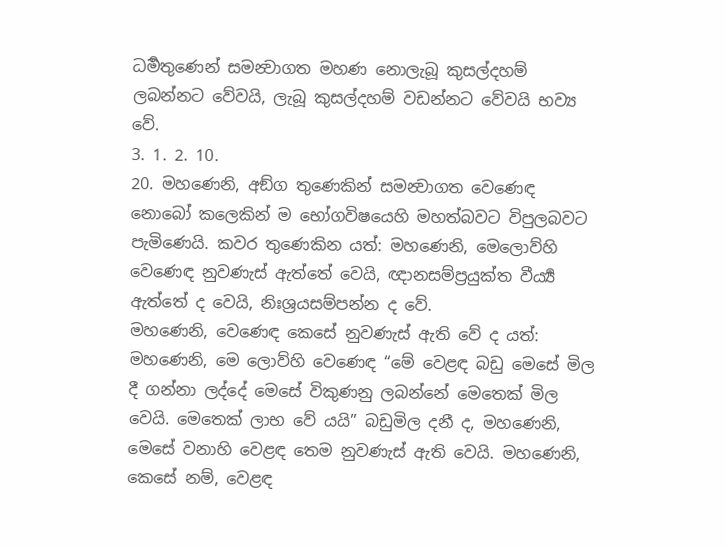ධර්‍මතුණෙන් සමන්‍වාගත මහණ නොලැබූ කුසල්දහම් ලබන්නට වේවයි, ලැබූ කුසල්දහම් වඩන්නට වේවයි භව්‍ය වේ.
3. 1. 2. 10.
20. මහණෙනි, අඞ්ග තුණෙකින් සමන්‍වාගත වෙණෙඳ නොබෝ කලෙකින් ම භෝගවිෂයෙහි මහත්බවට විපුලබවට පැමිණෙයි. කවර තුණෙකින යත්: මහණෙනි, මෙලොව්හි වෙණෙඳ නුවණැස් ඇත්තේ වෙයි, ඥානසම්ප්‍රයුක්ත වීර්‍ය්‍ය ඇත්තේ ද වෙයි, නිඃශ්‍රයසම්පන්න ද වේ.
මහණෙනි, වෙණෙඳ කෙසේ නුවණැස් ඇති වේ ද යත්: මහණෙනි, මෙ ලොව්හි වෙණෙඳ “මේ වෙළඳ බඩු මෙසේ මිල දී ගන්නා ලද්දේ මෙසේ විකුණනු ලබන්නේ මෙතෙක් මිල වෙයි. මෙතෙක් ලාභ වේ යයි” බඩුමිල දනී ද, මහණෙනි, මෙසේ වනාහි වෙළඳ තෙම නුවණැස් ඇති වෙයි. මහණෙනි, කෙසේ නම්, වෙළඳ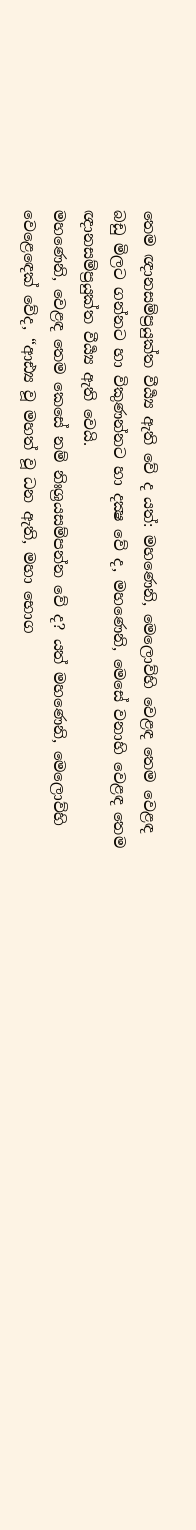තෙම ඥානසම්ප්‍රයුක්ත වීර්‍ය්‍ය ඇති වේ ද යත්: මහණෙනි, මෙලොව්හි වෙළඳ තෙම වෙළඳ බඩු මිලට ගන්නට හා විකුණන්නට හා දක්‍ෂ වේ ද, මහණෙනි, මෙසේ වනාහි වෙළඳ තෙම ඥානසම්ප්‍රයුක්ත වීර්‍ය්‍ය ඇති වෙයි.
මහණෙනි, වෙළඳ තෙම කෙසේ නම් නිඃශ්‍රයසම්පන්න වේ ද? යත් මහණෙනි, මෙලොව්හි වෙළෙඳෙක් වේද, “ආඪ්‍ය වූ මහත් වූ ධන ඇති, මහා භොග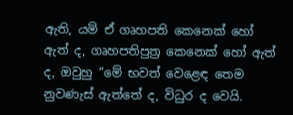ඇති, යම් ඒ ගෘහපති කෙනෙක් හෝ ඇත් ද, ගෘහපතිපුත්‍ර කෙනෙක් හෝ ඇත් ද, ඔවුහු “මේ භවත් වෙළෙඳ තෙම නුවණැස් ඇත්තේ ද, විධුර ද වෙයි.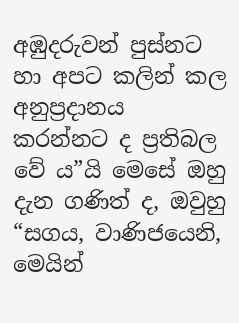අඹුදරුවන් පුස්නට හා අපට කලින් කල අනුප්‍රදානය කරන්නට ද ප්‍රතිබල වේ ය”යි මෙසේ ඔහු දැන ගණිත් ද, ඔවුහු “සගය, වාණිජයෙනි, මෙයින්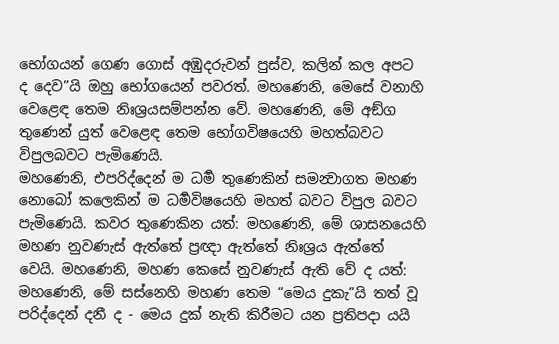භෝගයන් ගෙණ ගොස් අඹුදරුවන් පුස්ව, කලින් කල අපට ද දෙව”යි ඔහු භෝගයෙන් පවරත්. මහණෙනි, මෙසේ වනාහි වෙළෙඳ තෙම නිඃශ්‍රයසම්පන්න වේ. මහණෙනි, මේ අඞ්ග තුණෙන් යුත් වෙළෙඳ තෙම භෝගවිෂයෙහි මහත්බවට විපුලබවට පැමිණෙයි.
මහණෙනි, එපරිද්දෙන් ම ධර්‍ම තුණෙකින් සමන්‍වාගත මහණ නොබෝ කලෙකින් ම ධර්‍මවිෂයෙහි මහත් බවට විපුල බවට පැමිණෙයි. කවර තුණෙකින යත්: මහණෙනි, මේ ශාසනයෙහි මහණ නුවණැස් ඇත්තේ ප්‍රඥා ඇත්තේ නිඃශ්‍රය ඇත්තේ වෙයි. මහණෙනි, මහණ කෙසේ නුවණැස් ඇති වේ ද යත්: මහණෙනි, මේ සස්නෙහි මහණ තෙම “මෙය දුකැ”යි තත් වූ පරිද්දෙන් දනී ද - මෙය දුක් නැති කිරීමට යන ප්‍රතිපදා යයි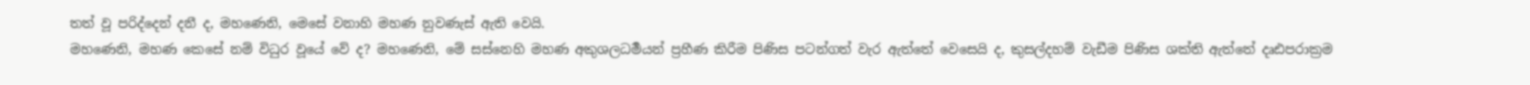තත් වූ පරිද්දෙන් දනී ද, මහණෙනි, මෙසේ වනාහි මහණ නුවණැස් ඇති වෙයි.
මහණෙනි, මහණ කෙසේ නම් විධුර වූයේ වේ ද? මහණෙනි, මේ සස්නෙහි මහණ අකුශලධර්‍මයන් ප්‍රහීණ කිරීම පිණිස පටන්ගත් වැර ඇත්තේ වෙසෙයි ද, කුසල්දහම් වැඩීම පිණිස ශක්ති ඇත්තේ දෘඪපරාක්‍රම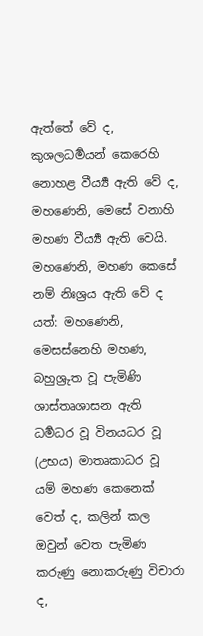ඇත්තේ වේ ද, කුශලධර්‍මයන් කෙරෙහි නොහළ වීර්‍ය්‍ය ඇති වේ ද, මහණෙනි, මෙසේ වනාහි මහණ වීර්‍ය්‍ය ඇති වෙයි.
මහණෙනි, මහණ කෙසේ නම් නිඃශ්‍රය ඇති වේ ද යත්: මහණෙනි, මෙසස්නෙහි මහණ, බහුශ්‍රුත වූ පැමිණි ශාස්තෘශාසන ඇති ධර්‍මධර වූ විනයධර වූ (උභය) මාතෘකාධර වූ යම් මහණ කෙනෙක් වෙත් ද, කලින් කල ඔවුන් වෙත පැමිණ කරුණු නොකරුණු විචාරා ද,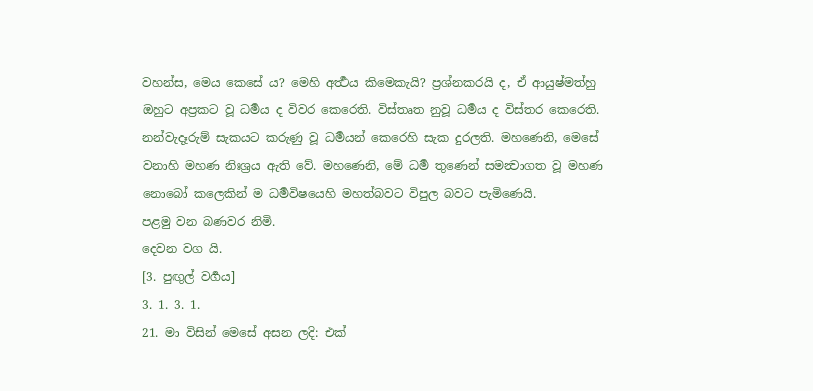වහන්ස, මෙය කෙසේ ය? මෙහි අර්‍ත්‍ථය කිමෙකැයි? ප්‍රශ්නකරයි ද, ඒ ආයුෂ්මත්හු ඔහුට අප්‍රකට වූ ධර්‍මය ද විවර කෙරෙති. විස්තෘත නුවූ ධර්‍මය ද විස්තර කෙරෙති. නන්වැදෑරුම් සැකයට කරුණු වූ ධර්‍මයන් කෙරෙහි සැක දුරලති. මහණෙනි, මෙසේ වනාහි මහණ නිඃශ්‍රය ඇති වේ. මහණෙනි, මේ ධර්‍ම තුණෙන් සමන්‍වාගත වූ මහණ නොබෝ කලෙකින් ම ධර්‍මවිෂයෙහි මහත්බවට විපුල බවට පැමිණෙයි.
පළමු වන බණවර නිමි.
දෙවන වග යි.
[3. පුඟුල් වර්‍ගය]
3. 1. 3. 1.
21. මා විසින් මෙසේ අසන ලදි: එක්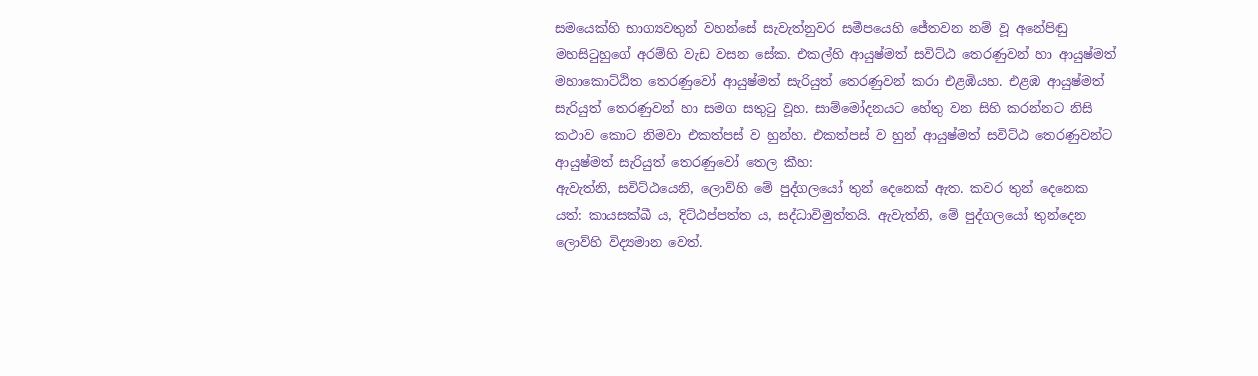සමයෙක්හි භාග්‍යවතුන් වහන්සේ සැවැත්නුවර සමීපයෙහි ජේතවන නම් වූ අනේපිඬු මහසිටුහුගේ අරම්හි වැඩ වසන සේක. එකල්හි ආයුෂ්මත් සවිට්ඨ තෙරණුවන් හා ආයුෂ්මත් මහාකොට්ඨිත තෙරණුවෝ ආයුෂ්මත් සැරියුත් තෙරණුවන් කරා එළඹියහ. එළඹ ආයුෂ්මත් සැරියුත් තෙරණුවන් හා සමග සතුටු වූහ. සාම්මෝදනයට හේතු වන සිහි කරන්නට නිසි කථාව කොට නිමවා එකත්පස් ව හුන්හ. එකත්පස් ව හුන් ආයුෂ්මත් සවිට්ඨ තෙරණුවන්ට ආයුෂ්මත් සැරියුත් තෙරණුවෝ තෙල කීහ:
ඇවැත්නි, සවිට්ඨයෙනි, ලොව්හි මේ පුද්ගලයෝ තුන් දෙනෙක් ඇත. කවර තුන් දෙනෙක යත්: කායසක්ඛී ය, දිට්ඨප්පත්ත ය, සද්ධාවිමුත්තයි. ඇවැත්නි, මේ පුද්ගලයෝ තුන්දෙන ලොව්හි විද්‍යමාන වෙත්.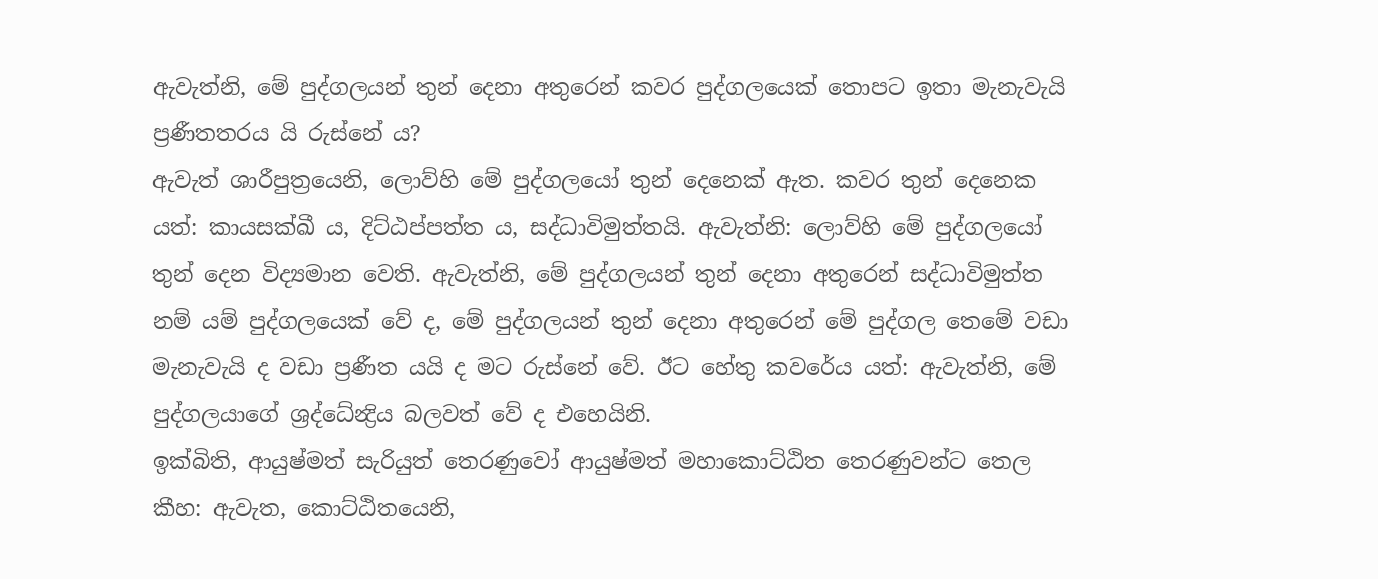ඇවැත්නි, මේ පුද්ගලයන් තුන් දෙනා අතුරෙන් කවර පුද්ගලයෙක් තොපට ඉතා මැනැවැයි ප්‍රණීතතරය යි රුස්නේ ය?
ඇවැත් ශාරීපුත්‍රයෙනි, ලොව්හි මේ පුද්ගලයෝ තුන් දෙනෙක් ඇත. කවර තුන් දෙනෙක යත්: කායසක්ඛී ය, දිට්ඨප්පත්ත ය, සද්ධාවිමුත්තයි. ඇවැත්නි: ලොව්හි මේ පුද්ගලයෝ තුන් දෙන විද්‍යමාන වෙති. ඇවැත්නි, මේ පුද්ගලයන් තුන් දෙනා අතුරෙන් සද්ධාවිමුත්ත නම් යම් පුද්ගලයෙක් වේ ද, මේ පුද්ගලයන් තුන් දෙනා අතුරෙන් මේ පුද්ගල තෙමේ වඩා මැනැවැයි ද වඩා ප්‍රණීත යයි ද මට රුස්නේ වේ. ඊට හේතු කවරේය යත්: ඇවැත්නි, මේ පුද්ගලයාගේ ශ්‍රද්ධේන්‍ද්‍රිය බලවත් වේ ද එහෙයිනි.
ඉක්බිති, ආයුෂ්මත් සැරියුත් තෙරණුවෝ ආයුෂ්මත් මහාකොට්ඨිත තෙරණුවන්ට තෙල කීහ: ඇවැත, කොට්ඨිතයෙනි,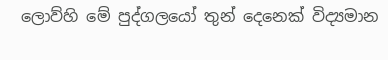ලොව්හි මේ පුද්ගලයෝ තුන් දෙනෙක් විද්‍යමාන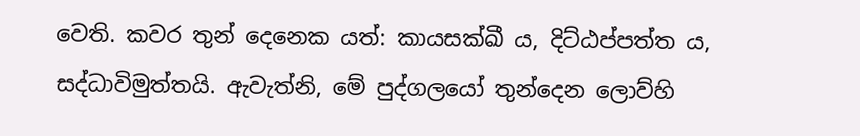වෙති. කවර තුන් දෙනෙක යත්: කායසක්ඛී ය, දිට්ඨප්පත්ත ය, සද්ධාවිමුත්තයි. ඇවැත්නි, මේ පුද්ගලයෝ තුන්දෙන ලොව්හි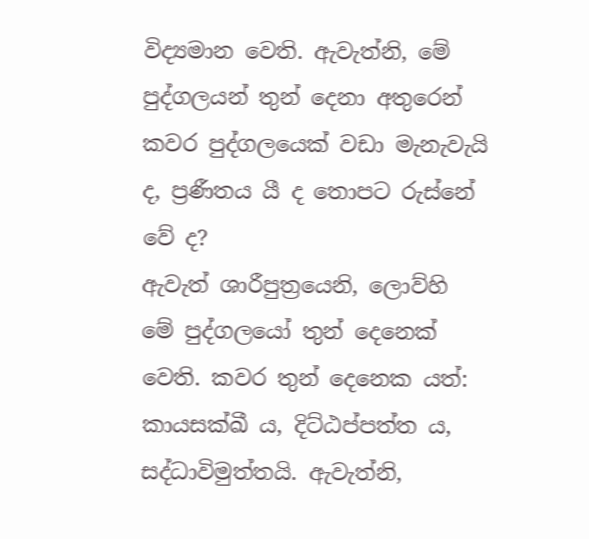විද්‍යමාන වෙති. ඇවැත්නි, මේ පුද්ගලයන් තුන් දෙනා අතුරෙන් කවර පුද්ගලයෙක් වඩා මැනැවැයි ද, ප්‍රණීතය යී ද තොපට රුස්නේ වේ ද?
ඇවැත් ශාරීපුත්‍රයෙනි, ලොව්හි මේ පුද්ගලයෝ තුන් දෙනෙක් වෙති. කවර තුන් දෙනෙක යත්: කායසක්ඛී ය, දිට්ඨප්පත්ත ය, සද්ධාවිමුත්තයි. ඇවැත්නි,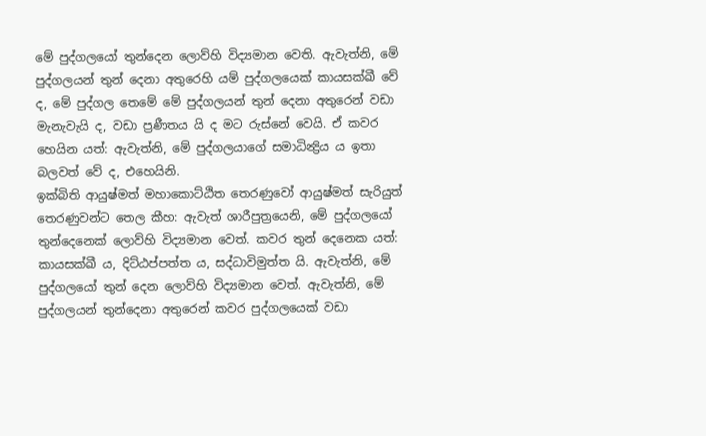මේ පුද්ගලයෝ තුන්දෙන ලොව්හි විද්‍යමාන වෙති. ඇවැත්නි, මේ පුද්ගලයන් තුන් දෙනා අතුරෙහි යම් පුද්ගලයෙක් කායසක්ඛී වේ ද, මේ පුද්ගල තෙමේ මේ පුද්ගලයන් තුන් දෙනා අතුරෙන් වඩා මැනැවැයි ද, වඩා ප්‍රණීතය යි ද මට රුස්නේ වෙයි. ඒ කවර හෙයින යත්: ඇවැත්නි, මේ පුද්ගලයාගේ සමාධින්‍ද්‍රිය ය ඉතා බලවත් වේ ද, එහෙයිනි.
ඉක්බිති ආයුෂ්මත් මහාකොට්ඨිත තෙරණුවෝ ආයුෂ්මත් සැරියුත් තෙරණුවන්ට තෙල කීහ: ඇවැත් ශාරීපුත්‍රයෙනි, මේ පුද්ගලයෝ තුන්දෙනෙක් ලොව්හි විද්‍යමාන වෙත්. කවර තුන් දෙනෙක යත්: කායසක්ඛී ය, දිට්ඨප්පත්ත ය, සද්ධාවිමුත්ත යි. ඇවැත්නි, මේ පුද්ගලයෝ තුන් දෙන ලොව්හි විද්‍යමාන වෙත්. ඇවැත්නි, මේ පුද්ගලයන් තුන්දෙනා අතුරෙන් කවර පුද්ගලයෙක් වඩා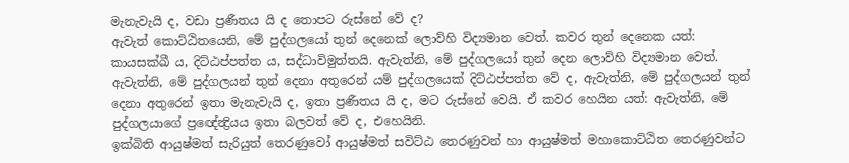මැනැවැයි ද, වඩා ප්‍රණීතය යි ද තොපට රුස්නේ වේ ද?
ඇවැත් කොට්ඨිතයෙනි, මේ පුද්ගලයෝ තුන් දෙනෙක් ලොව්හි විද්‍යමාන වෙත්. කවර තුන් දෙනෙක යත්: කායසක්ඛී ය, දිට්ඨප්පත්ත ය, සද්ධාවිමුත්තයි. ඇවැත්නි, මේ පුද්ගලයෝ තුන් දෙන ලොව්හි විද්‍යමාන වෙත්. ඇවැත්නි, මේ පුද්ගලයන් තුන් දෙනා අතුරෙන් යම් පුද්ගලයෙක් දිට්ඨප්පත්ත වේ ද, ඇවැත්නි, මේ පුද්ගලයන් තුන් දෙනා අතුරෙන් ඉතා මැනැවැයි ද, ඉතා ප්‍රණීතය යි ද, මට රුස්නේ වෙයි. ඒ කවර හෙයින යත්: ඇවැත්නි, මේ පුද්ගලයාගේ ප්‍රඥේන්‍ද්‍රියය ඉතා බලවත් වේ ද, එහෙයිනි.
ඉක්බිති ආයුෂ්මත් සැරියුත් තෙරණුවෝ ආයුෂ්මත් සවිට්ඨ තෙරණුවන් හා ආයුෂ්මත් මහාකොට්ඨිත තෙරණුවන්ට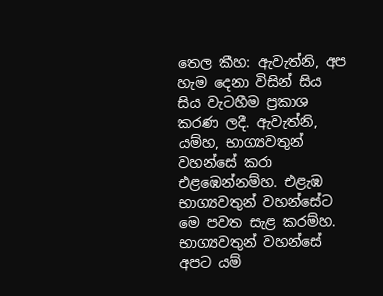තෙල කීහ: ඇවැත්නි, අප හැම දෙනා විසින් සිය සිය වැටහීම ප්‍රකාශ කරණ ලදී. ඇවැත්නි, යම්හ, භාග්‍යවතුන් වහන්සේ කරා එළඹෙන්නම්හ. එළැඹ භාග්‍යවතුන් වහන්සේට මෙ පවත සැළ කරම්හ. භාග්‍යවතුන් වහන්සේ අපට යම්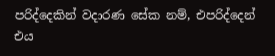පරිද්දෙකින් වදාරණ සේක නම්, එපරිද්දෙන් එය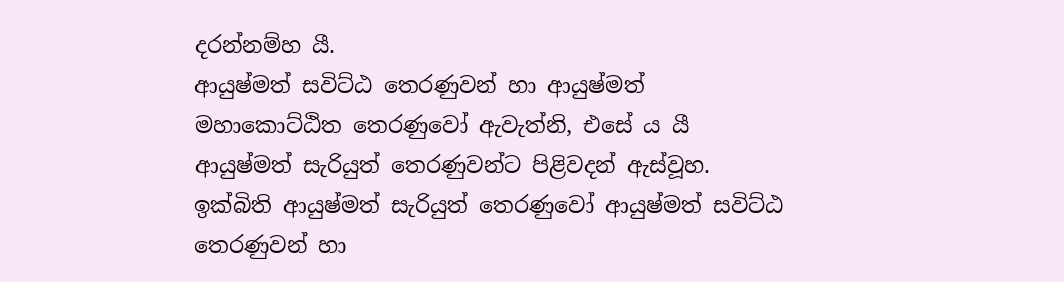දරන්නම්හ යී.
ආයුෂ්මත් සවිට්ඨ තෙරණුවන් හා ආයුෂ්මත් මහාකොට්ඨිත තෙරණුවෝ ඇවැත්නි, එසේ ය යී ආයුෂ්මත් සැරියුත් තෙරණුවන්ට පිළිවදන් ඇස්වූහ. ඉක්බිති ආයුෂ්මත් සැරියුත් තෙරණුවෝ ආයුෂ්මත් සවිට්ඨ තෙරණුවන් හා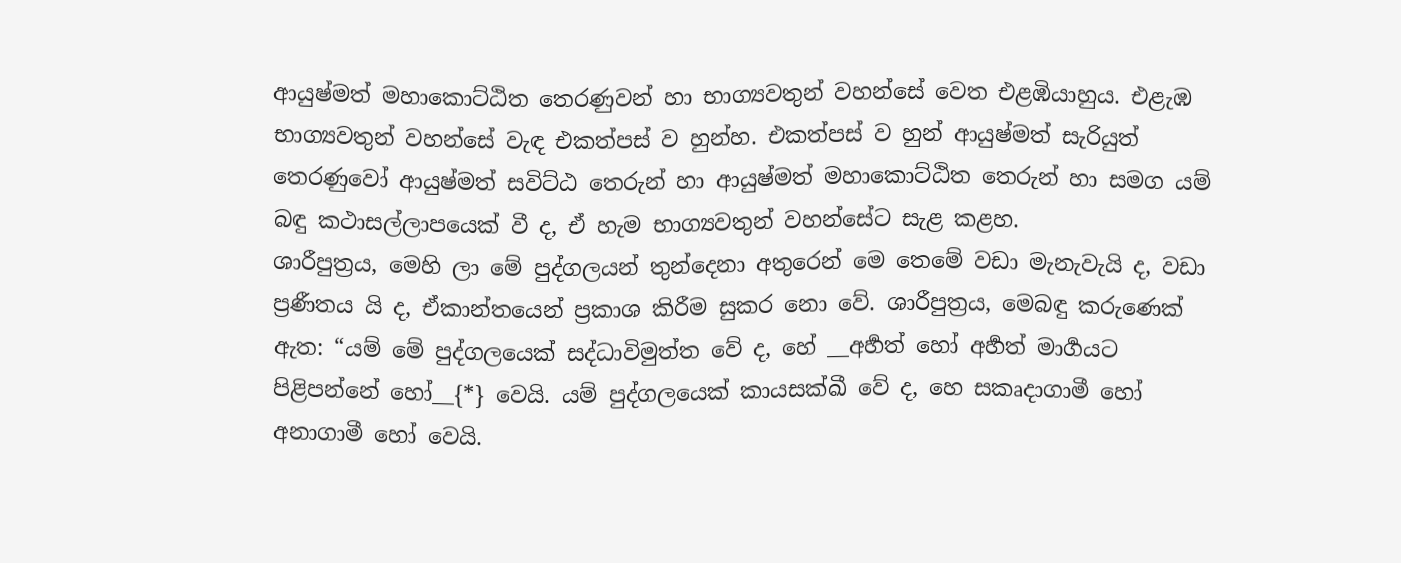ආයුෂ්මත් මහාකොට්ඨිත තෙරණුවන් හා භාග්‍යවතුන් වහන්සේ වෙත එළඹියාහුය. එළැඹ භාග්‍යවතුන් වහන්සේ වැඳ එකත්පස් ව හුන්හ. එකත්පස් ව හුන් ආයුෂ්මත් සැරියුත් තෙරණුවෝ ආයුෂ්මත් සවිට්ඨ තෙරුන් හා ආයුෂ්මත් මහාකොට්ඨිත තෙරුන් හා සමග යම් බඳු කථාසල්ලාපයෙක් වී ද, ඒ හැම භාග්‍යවතුන් වහන්සේට සැළ කළහ.
ශාරීපුත්‍රය, මෙහි ලා මේ පුද්ගලයන් තුන්දෙනා අතුරෙන් මෙ තෙමේ වඩා මැනැවැයි ද, වඩා ප්‍රණීතය යි ද, ඒකාන්තයෙන් ප්‍රකාශ කිරීම සුකර නො වේ. ශාරීපුත්‍රය, මෙබඳු කරුණෙක් ඇත: “යම් මේ පුද්ගලයෙක් සද්ධාවිමුත්ත වේ ද, හේ __අර්‍හත් හෝ අර්‍හත් මාර්‍ගයට පිළිපන්නේ හෝ__{*} වෙයි. යම් පුද්ගලයෙක් කායසක්ඛී වේ ද, හෙ සකෘදාගාමී හෝ අනාගාමී හෝ වෙයි.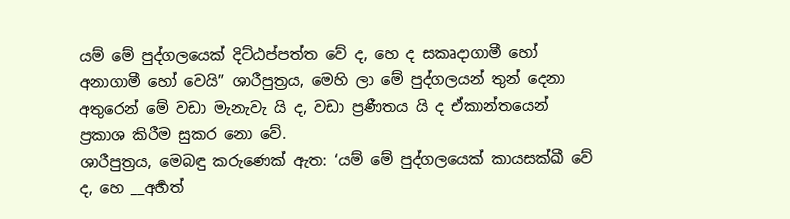යම් මේ පුද්ගලයෙක් දිට්ඨප්පත්ත වේ ද, හෙ ද සකෘදාගාමී හෝ අනාගාමී හෝ වෙයි” ශාරීපුත්‍රය, මෙහි ලා මේ පුද්ගලයන් තුන් දෙනා අතුරෙන් මේ වඩා මැනැවැ යි ද, වඩා ප්‍රණීතය යි ද ඒකාන්තයෙන් ප්‍රකාශ කිරීම සුකර නො වේ.
ශාරීපුත්‍රය, මෙබඳු කරුණෙක් ඇත: ‘යම් මේ පුද්ගලයෙක් කායසක්ඛී වේ ද, හෙ __අර්‍හත්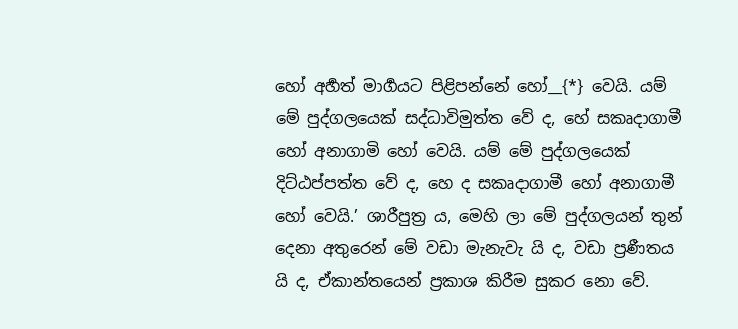හෝ අර්‍හත් මාර්‍ගයට පිළිපන්නේ හෝ__{*} වෙයි. යම් මේ පුද්ගලයෙක් සද්ධාවිමුත්ත වේ ද, හේ සකෘදාගාමී හෝ අනාගාමි හෝ වෙයි. යම් මේ පුද්ගලයෙක් දිට්ඨප්පත්ත වේ ද, හෙ ද සකෘදාගාමී හෝ අනාගාමී හෝ වෙයි.’ ශාරීපුත්‍ර ය, මෙහි ලා මේ පුද්ගලයන් තුන් දෙනා අතුරෙන් මේ වඩා මැනැවැ යි ද, වඩා ප්‍රණීතය යි ද, ඒකාන්තයෙන් ප්‍රකාශ කිරීම සුකර නො වේ.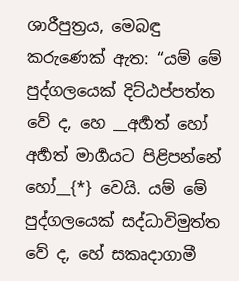ශාරීපුත්‍රය, මෙබඳු කරුණෙක් ඇත: “යම් මේ පුද්ගලයෙක් දිට්ඨප්පත්ත වේ ද, හෙ __අර්‍හත් හෝ අර්‍හත් මාර්‍ගයට පිළිපන්නේ හෝ__{*} වෙයි. යම් මේ පුද්ගලයෙක් සද්ධාවිමුත්ත වේ ද, හේ සකෘදාගාමී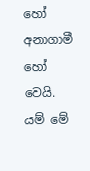හෝ අනාගාමී හෝ වෙයි. යම් මේ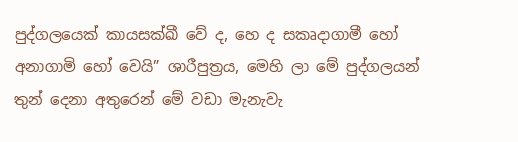පුද්ගලයෙක් කායසක්ඛී වේ ද, හෙ ද සකෘදාගාමී හෝ අනාගාමි හෝ වෙයි” ශාරීපුත්‍රය, මෙහි ලා මේ පුද්ගලයන් තුන් දෙනා අතුරෙන් මේ වඩා මැනැවැ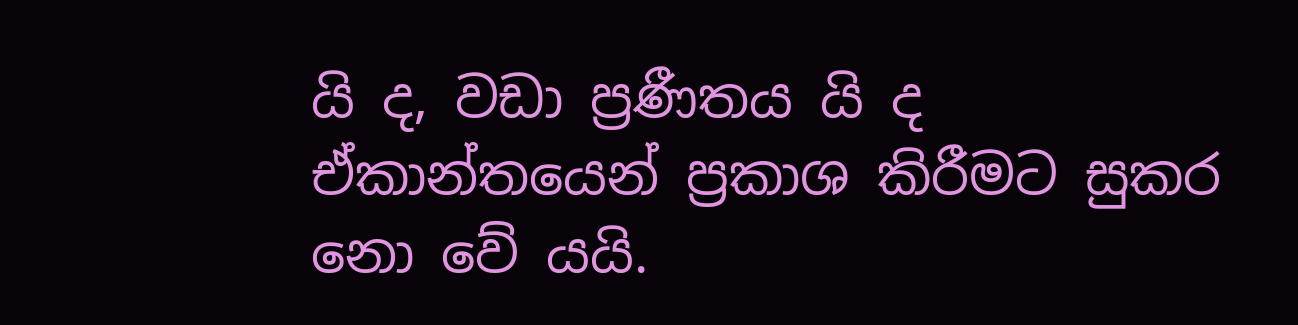යි ද, වඩා ප්‍රණීතය යි ද ඒකාන්තයෙන් ප්‍රකාශ කිරීමට සුකර නො වේ යයි.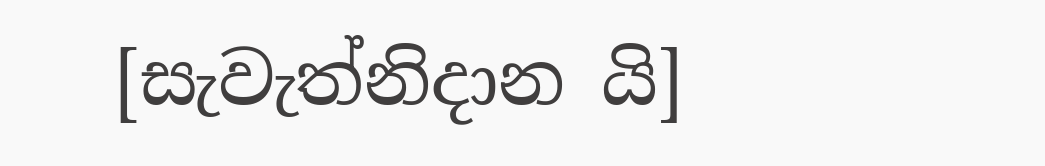[සැවැත්නිදාන යි]